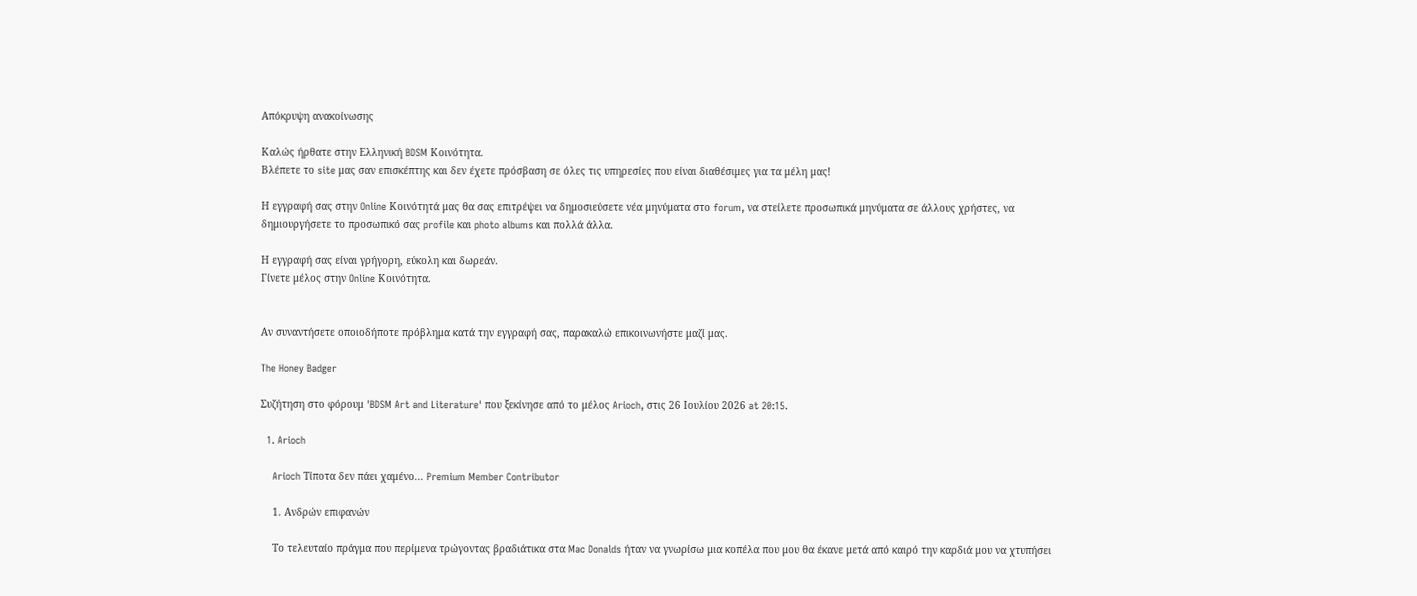Απόκρυψη ανακοίνωσης

Καλώς ήρθατε στην Ελληνική BDSM Κοινότητα.
Βλέπετε το site μας σαν επισκέπτης και δεν έχετε πρόσβαση σε όλες τις υπηρεσίες που είναι διαθέσιμες για τα μέλη μας!

Η εγγραφή σας στην Online Κοινότητά μας θα σας επιτρέψει να δημοσιεύσετε νέα μηνύματα στο forum, να στείλετε προσωπικά μηνύματα σε άλλους χρήστες, να δημιουργήσετε το προσωπικό σας profile και photo albums και πολλά άλλα.

Η εγγραφή σας είναι γρήγορη, εύκολη και δωρεάν.
Γίνετε μέλος στην Online Κοινότητα.


Αν συναντήσετε οποιοδήποτε πρόβλημα κατά την εγγραφή σας, παρακαλώ επικοινωνήστε μαζί μας.

The Honey Badger

Συζήτηση στο φόρουμ 'BDSM Art and Literature' που ξεκίνησε από το μέλος Arioch, στις 26 Ιουλίου 2026 at 20:15.

  1. Arioch

    Arioch Τίποτα δεν πάει χαμένο... Premium Member Contributor

    1. Ανδρών επιφανών

    Το τελευταίο πράγμα που περίμενα τρώγοντας βραδιάτικα στα Mac Donalds ήταν να γνωρίσω μια κοπέλα που μου θα έκανε μετά από καιρό την καρδιά μου να χτυπήσει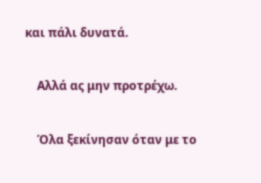και πάλι δυνατά.

    Αλλά ας μην προτρέχω.

    Όλα ξεκίνησαν όταν με το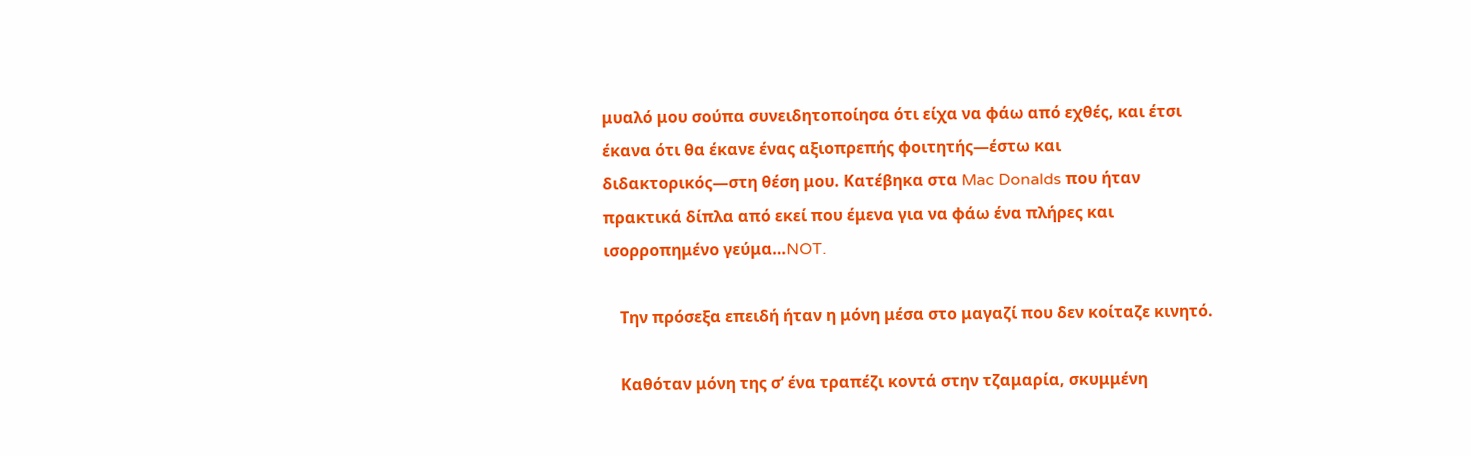μυαλό μου σούπα συνειδητοποίησα ότι είχα να φάω από εχθές, και έτσι έκανα ότι θα έκανε ένας αξιοπρεπής φοιτητής—έστω και διδακτορικός—στη θέση μου. Κατέβηκα στα Mac Donalds που ήταν πρακτικά δίπλα από εκεί που έμενα για να φάω ένα πλήρες και ισορροπημένο γεύμα…NOT.

    Την πρόσεξα επειδή ήταν η μόνη μέσα στο μαγαζί που δεν κοίταζε κινητό.

    Καθόταν μόνη της σ’ ένα τραπέζι κοντά στην τζαμαρία, σκυμμένη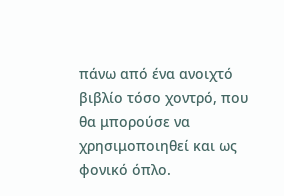πάνω από ένα ανοιχτό βιβλίο τόσο χοντρό, που θα μπορούσε να χρησιμοποιηθεί και ως φονικό όπλο.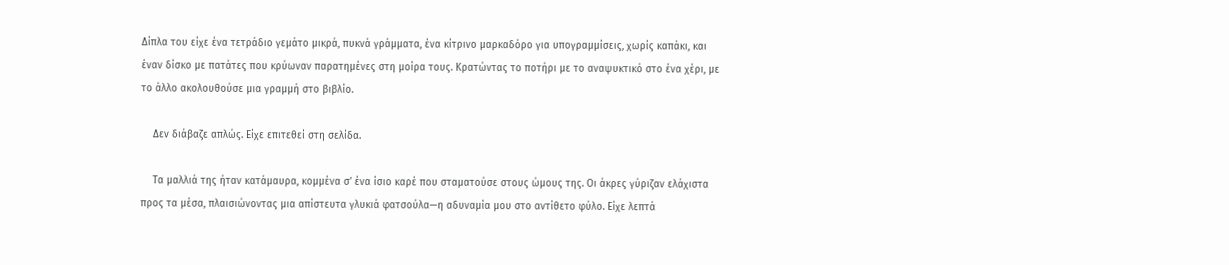Δίπλα του είχε ένα τετράδιο γεμάτο μικρά, πυκνά γράμματα, ένα κίτρινο μαρκαδόρο για υπογραμμίσεις, χωρίς καπάκι, και έναν δίσκο με πατάτες που κρύωναν παρατημένες στη μοίρα τους. Κρατώντας το ποτήρι με το αναψυκτικό στο ένα χέρι, με το άλλο ακολουθούσε μια γραμμή στο βιβλίο.

    Δεν διάβαζε απλώς. Είχε επιτεθεί στη σελίδα.

    Τα μαλλιά της ήταν κατάμαυρα, κομμένα σ’ ένα ίσιο καρέ που σταματούσε στους ώμους της. Οι άκρες γύριζαν ελάχιστα προς τα μέσα, πλαισιώνοντας μια απίστευτα γλυκιά φατσούλα—η αδυναμία μου στο αντίθετο φύλο. Είχε λεπτά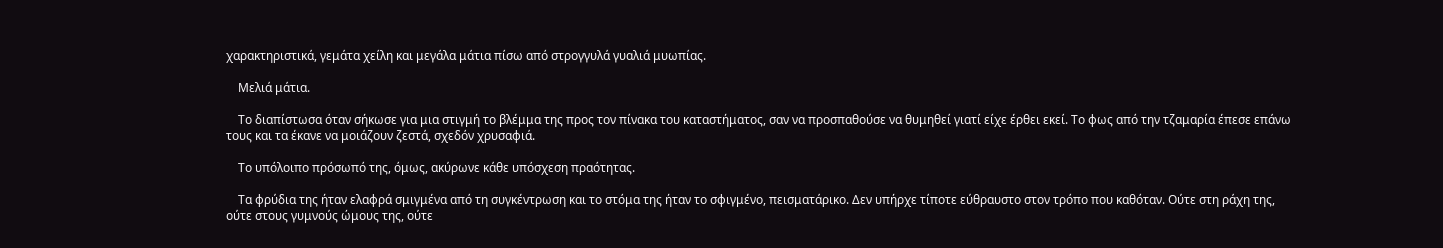χαρακτηριστικά, γεμάτα χείλη και μεγάλα μάτια πίσω από στρογγυλά γυαλιά μυωπίας.

    Μελιά μάτια.

    Το διαπίστωσα όταν σήκωσε για μια στιγμή το βλέμμα της προς τον πίνακα του καταστήματος, σαν να προσπαθούσε να θυμηθεί γιατί είχε έρθει εκεί. Το φως από την τζαμαρία έπεσε επάνω τους και τα έκανε να μοιάζουν ζεστά, σχεδόν χρυσαφιά.

    Το υπόλοιπο πρόσωπό της, όμως, ακύρωνε κάθε υπόσχεση πραότητας.

    Τα φρύδια της ήταν ελαφρά σμιγμένα από τη συγκέντρωση και το στόμα της ήταν το σφιγμένο, πεισματάρικο. Δεν υπήρχε τίποτε εύθραυστο στον τρόπο που καθόταν. Ούτε στη ράχη της, ούτε στους γυμνούς ώμους της, ούτε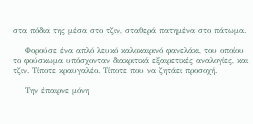στα πόδια της μέσα στο τζιν, σταθερά πατημένα στο πάτωμα.

    Φορούσε ένα απλό λευκό καλοκαιρινό φανελάκι, του οποίου το φούσκωμα υπόσχονταν διακριτικά εξαιρετικές αναλογίες, και τζιν. Τίποτε κραυγαλέο. Τίποτε που να ζητάει προσοχή.

    Την έπαιρνε μόνη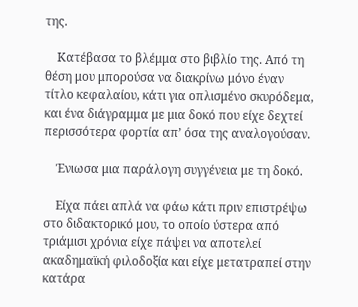της.

    Κατέβασα το βλέμμα στο βιβλίο της. Από τη θέση μου μπορούσα να διακρίνω μόνο έναν τίτλο κεφαλαίου, κάτι για οπλισμένο σκυρόδεμα, και ένα διάγραμμα με μια δοκό που είχε δεχτεί περισσότερα φορτία απ’ όσα της αναλογούσαν.

    Ένιωσα μια παράλογη συγγένεια με τη δοκό.

    Είχα πάει απλά να φάω κάτι πριν επιστρέψω στο διδακτορικό μου, το οποίο ύστερα από τριάμισι χρόνια είχε πάψει να αποτελεί ακαδημαϊκή φιλοδοξία και είχε μετατραπεί στην κατάρα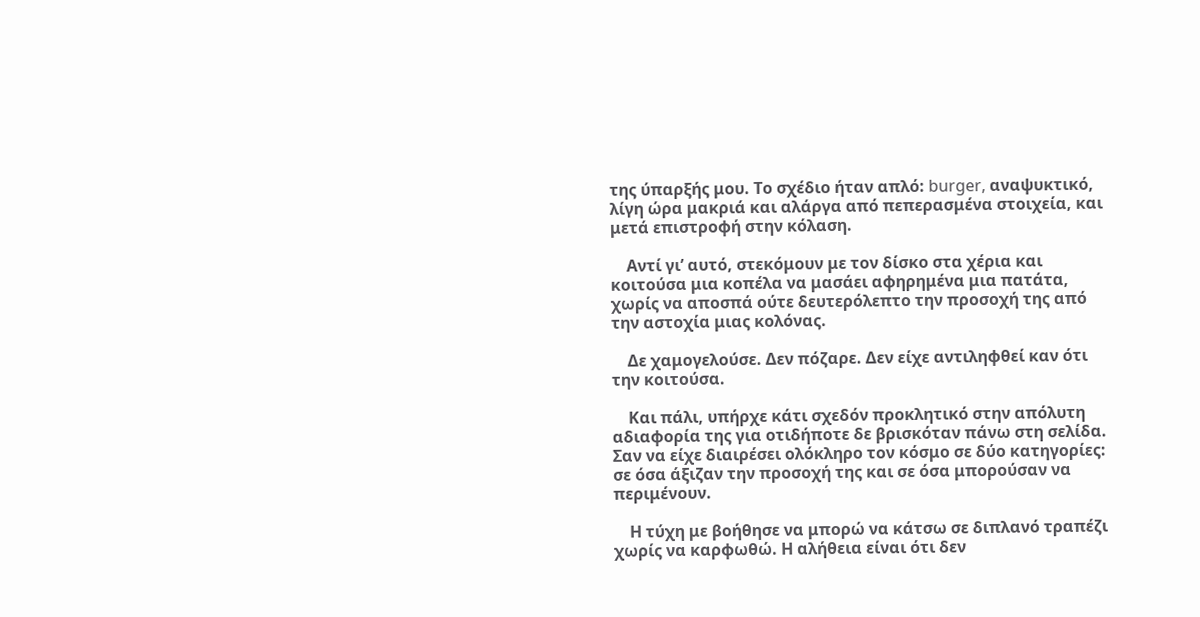της ύπαρξής μου. Το σχέδιο ήταν απλό: burger, αναψυκτικό, λίγη ώρα μακριά και αλάργα από πεπερασμένα στοιχεία, και μετά επιστροφή στην κόλαση.

    Αντί γι’ αυτό, στεκόμουν με τον δίσκο στα χέρια και κοιτούσα μια κοπέλα να μασάει αφηρημένα μια πατάτα, χωρίς να αποσπά ούτε δευτερόλεπτο την προσοχή της από την αστοχία μιας κολόνας.

    Δε χαμογελούσε. Δεν πόζαρε. Δεν είχε αντιληφθεί καν ότι την κοιτούσα.

    Και πάλι, υπήρχε κάτι σχεδόν προκλητικό στην απόλυτη αδιαφορία της για οτιδήποτε δε βρισκόταν πάνω στη σελίδα. Σαν να είχε διαιρέσει ολόκληρο τον κόσμο σε δύο κατηγορίες: σε όσα άξιζαν την προσοχή της και σε όσα μπορούσαν να περιμένουν.

    Η τύχη με βοήθησε να μπορώ να κάτσω σε διπλανό τραπέζι χωρίς να καρφωθώ. Η αλήθεια είναι ότι δεν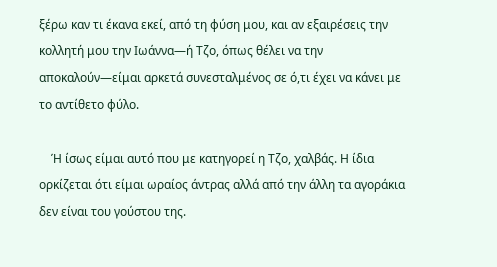ξέρω καν τι έκανα εκεί, από τη φύση μου, και αν εξαιρέσεις την κολλητή μου την Ιωάννα—ή Τζο, όπως θέλει να την αποκαλούν—είμαι αρκετά συνεσταλμένος σε ό,τι έχει να κάνει με το αντίθετο φύλο.

    Ή ίσως είμαι αυτό που με κατηγορεί η Τζο, χαλβάς. Η ίδια ορκίζεται ότι είμαι ωραίος άντρας αλλά από την άλλη τα αγοράκια δεν είναι του γούστου της.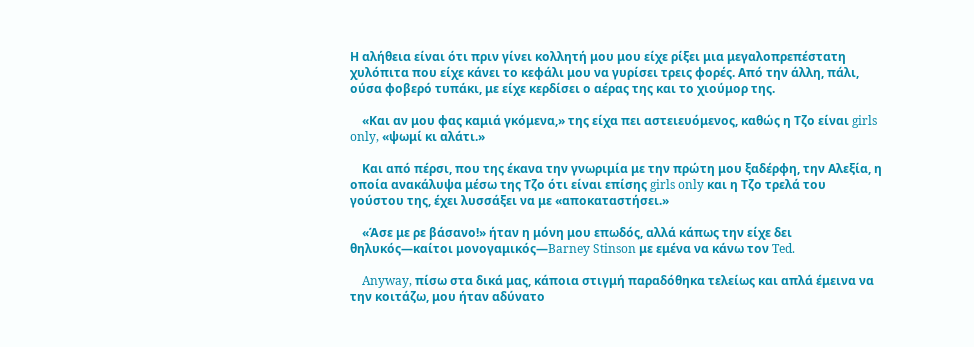Η αλήθεια είναι ότι πριν γίνει κολλητή μου μου είχε ρίξει μια μεγαλοπρεπέστατη χυλόπιτα που είχε κάνει το κεφάλι μου να γυρίσει τρεις φορές. Από την άλλη, πάλι, ούσα φοβερό τυπάκι, με είχε κερδίσει ο αέρας της και το χιούμορ της.

    «Και αν μου φας καμιά γκόμενα,» της είχα πει αστειευόμενος, καθώς η Τζο είναι girls only, «ψωμί κι αλάτι.»

    Και από πέρσι, που της έκανα την γνωριμία με την πρώτη μου ξαδέρφη, την Αλεξία, η οποία ανακάλυψα μέσω της Τζο ότι είναι επίσης girls only και η Τζο τρελά του γούστου της, έχει λυσσάξει να με «αποκαταστήσει.»

    «Άσε με ρε βάσανο!» ήταν η μόνη μου επωδός, αλλά κάπως την είχε δει θηλυκός—καίτοι μονογαμικός—Barney Stinson με εμένα να κάνω τον Ted.

    Anyway, πίσω στα δικά μας, κάποια στιγμή παραδόθηκα τελείως και απλά έμεινα να την κοιτάζω, μου ήταν αδύνατο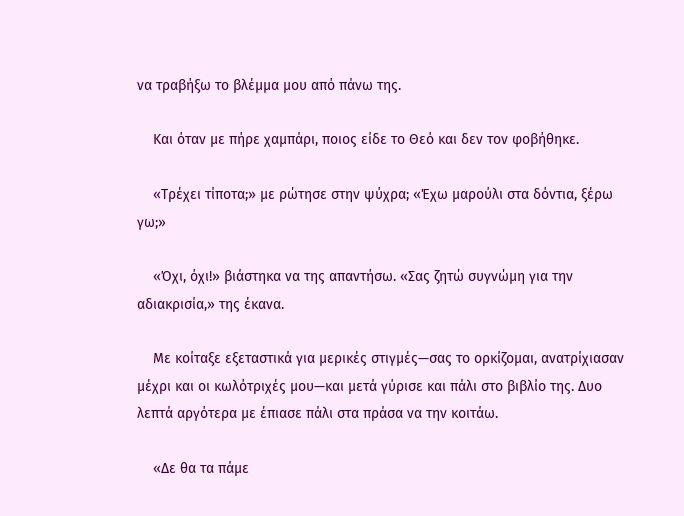να τραβήξω το βλέμμα μου από πάνω της.

    Και όταν με πήρε χαμπάρι, ποιος είδε το Θεό και δεν τον φοβήθηκε.

    «Τρέχει τίποτα;» με ρώτησε στην ψύχρα; «Έχω μαρούλι στα δόντια, ξέρω γω;»

    «Όχι, όχι!» βιάστηκα να της απαντήσω. «Σας ζητώ συγνώμη για την αδιακρισία,» της έκανα.

    Με κοίταξε εξεταστικά για μερικές στιγμές—σας το ορκίζομαι, ανατρίχιασαν μέχρι και οι κωλότριχές μου—και μετά γύρισε και πάλι στο βιβλίο της. Δυο λεπτά αργότερα με έπιασε πάλι στα πράσα να την κοιτάω.

    «Δε θα τα πάμε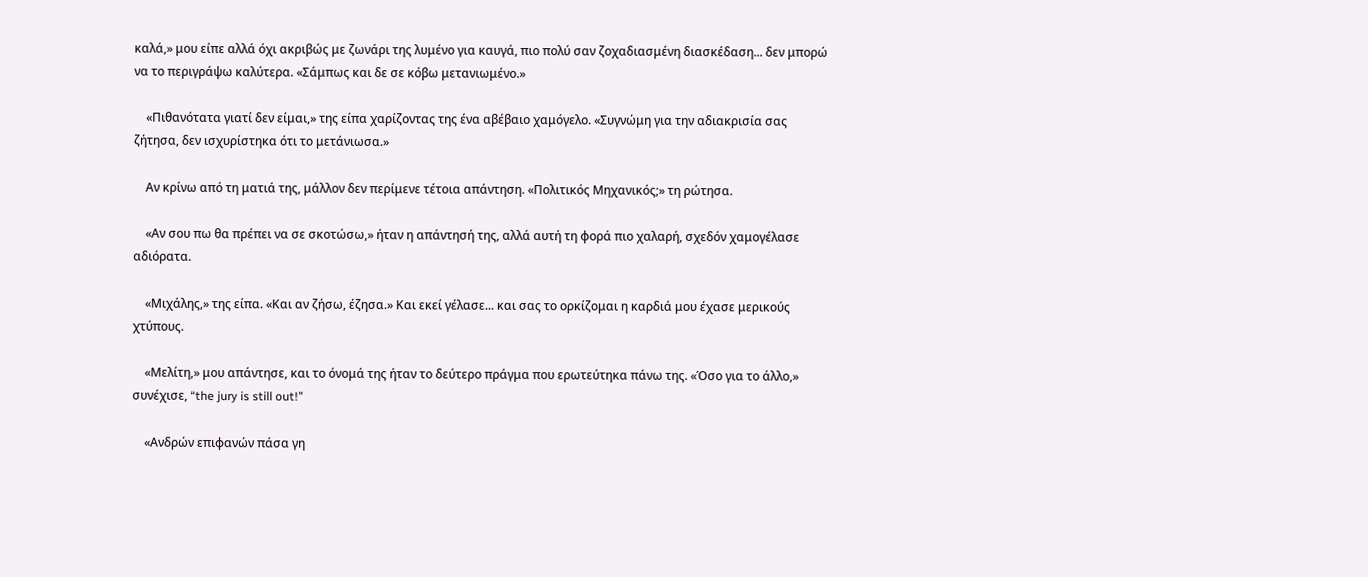καλά,» μου είπε αλλά όχι ακριβώς με ζωνάρι της λυμένο για καυγά, πιο πολύ σαν ζοχαδιασμένη διασκέδαση... δεν μπορώ να το περιγράψω καλύτερα. «Σάμπως και δε σε κόβω μετανιωμένο.»

    «Πιθανότατα γιατί δεν είμαι,» της είπα χαρίζοντας της ένα αβέβαιο χαμόγελο. «Συγνώμη για την αδιακρισία σας ζήτησα, δεν ισχυρίστηκα ότι το μετάνιωσα.»

    Αν κρίνω από τη ματιά της, μάλλον δεν περίμενε τέτοια απάντηση. «Πολιτικός Μηχανικός;» τη ρώτησα.

    «Αν σου πω θα πρέπει να σε σκοτώσω,» ήταν η απάντησή της, αλλά αυτή τη φορά πιο χαλαρή, σχεδόν χαμογέλασε αδιόρατα.

    «Μιχάλης,» της είπα. «Και αν ζήσω, έζησα.» Και εκεί γέλασε... και σας το ορκίζομαι η καρδιά μου έχασε μερικούς χτύπους.

    «Μελίτη,» μου απάντησε, και το όνομά της ήταν το δεύτερο πράγμα που ερωτεύτηκα πάνω της. «Όσο για το άλλο,» συνέχισε, “the jury is still out!”

    «Ανδρών επιφανών πάσα γη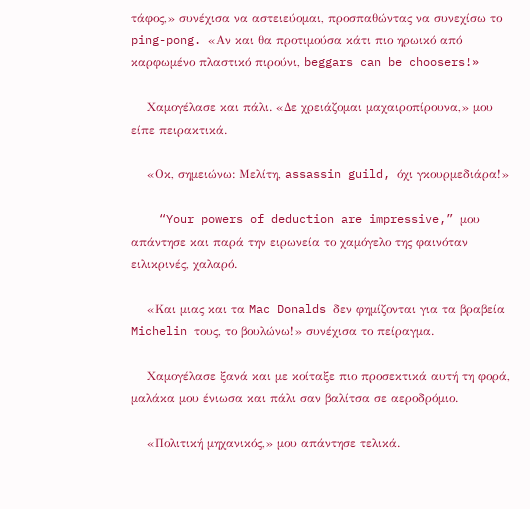τάφος,» συνέχισα να αστειεύομαι, προσπαθώντας να συνεχίσω το ping-pong. «Αν και θα προτιμούσα κάτι πιο ηρωικό από καρφωμένο πλαστικό πιρούνι, beggars can be choosers!»

    Χαμογέλασε και πάλι. «Δε χρειάζομαι μαχαιροπίρουνα,» μου είπε πειρακτικά.

    «Οκ, σημειώνω: Μελίτη, assassin guild, όχι γκουρμεδιάρα!»

    “Your powers of deduction are impressive,” μου απάντησε και παρά την ειρωνεία το χαμόγελο της φαινόταν ειλικρινές, χαλαρό.

    «Και μιας και τα Mac Donalds δεν φημίζονται για τα βραβεία Michelin τους, το βουλώνω!» συνέχισα το πείραγμα.

    Χαμογέλασε ξανά και με κοίταξε πιο προσεκτικά αυτή τη φορά, μαλάκα μου ένιωσα και πάλι σαν βαλίτσα σε αεροδρόμιο.

    «Πολιτική μηχανικός,» μου απάντησε τελικά.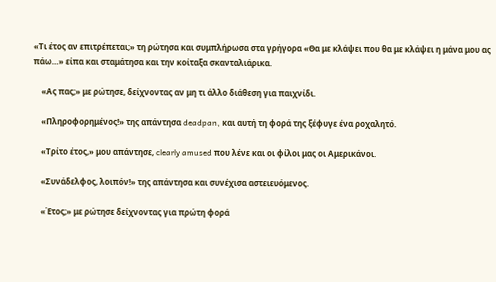«Τι έτος αν επιτρέπεται;» τη ρώτησα και συμπλήρωσα στα γρήγορα «Θα με κλάψει που θα με κλάψει η μάνα μου ας πάω…» είπα και σταμάτησα και την κοίταξα σκανταλιάρικα.

    «Ας πας;» με ρώτησε, δείχνοντας αν μη τι άλλο διάθεση για παιχνίδι.

    «Πληροφορημένος!» της απάντησα deadpan, και αυτή τη φορά της ξέφυγε ένα ροχαλητό.

    «Τρίτο έτος,» μου απάντησε, clearly amused που λένε και οι φίλοι μας οι Αμερικάνοι.

    «Συνάδελφος, λοιπόν!» της απάντησα και συνέχισα αστειευόμενος.

    «Έτος;» με ρώτησε δείχνοντας για πρώτη φορά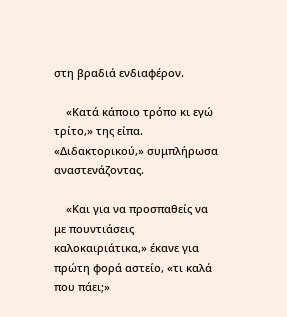στη βραδιά ενδιαφέρον.

    «Κατά κάποιο τρόπο κι εγώ τρίτο,» της είπα. «Διδακτορικού,» συμπλήρωσα αναστενάζοντας.

    «Και για να προσπαθείς να με πουντιάσεις καλοκαιριάτικα,» έκανε για πρώτη φορά αστείο, «τι καλά που πάει;»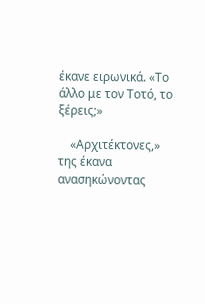έκανε ειρωνικά. «Το άλλο με τον Τοτό, το ξέρεις;»

    «Αρχιτέκτονες,» της έκανα ανασηκώνοντας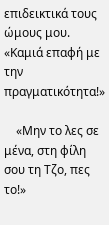επιδεικτικά τους ώμους μου. «Καμιά επαφή με την πραγματικότητα!»

    «Μην το λες σε μένα, στη φίλη σου τη Τζο, πες το!»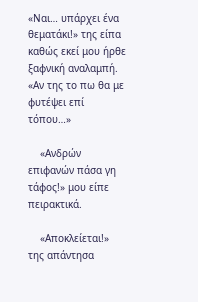«Ναι… υπάρχει ένα θεματάκι!» της είπα καθώς εκεί μου ήρθε ξαφνική αναλαμπή. «Αν της το πω θα με φυτέψει επί τόπου…»

    «Ανδρών επιφανών πάσα γη τάφος!» μου είπε πειρακτικά.

    «Αποκλείεται!» της απάντησα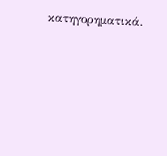κατηγορηματικά.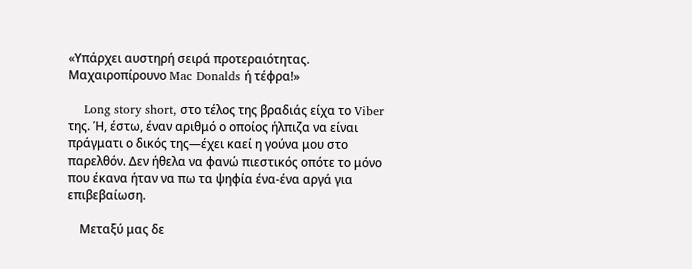«Υπάρχει αυστηρή σειρά προτεραιότητας. Μαχαιροπίρουνο Mac Donalds ή τέφρα!»

    Long story short, στο τέλος της βραδιάς είχα το Viber της. Ή, έστω, έναν αριθμό ο οποίος ήλπιζα να είναι πράγματι ο δικός της—έχει καεί η γούνα μου στο παρελθόν. Δεν ήθελα να φανώ πιεστικός οπότε το μόνο που έκανα ήταν να πω τα ψηφία ένα-ένα αργά για επιβεβαίωση.

    Μεταξύ μας δε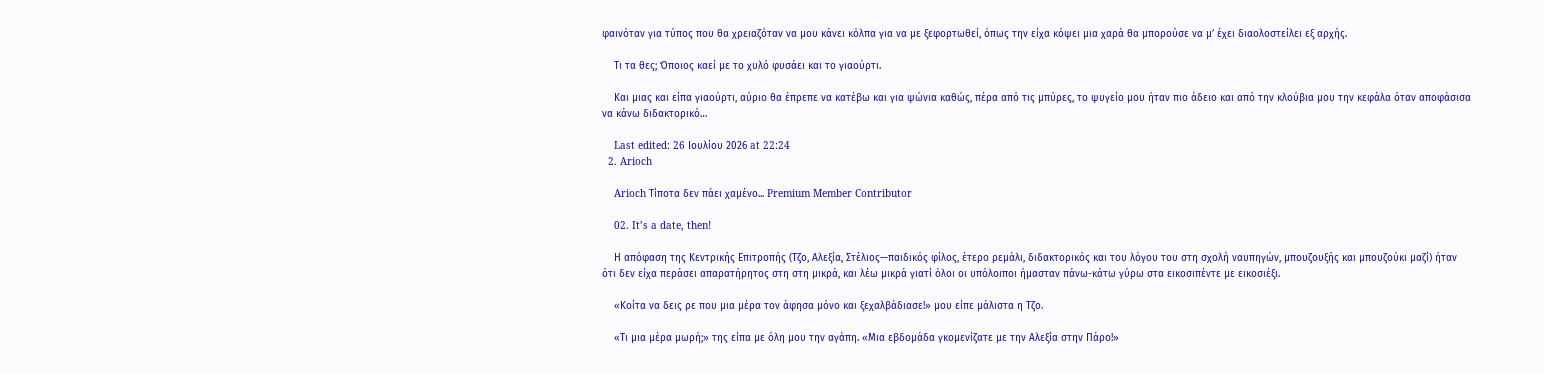φαινόταν για τύπος που θα χρειαζόταν να μου κάνει κόλπα για να με ξεφορτωθεί, όπως την είχα κόψει μια χαρά θα μπορούσε να μ’ έχει διαολοστείλει εξ αρχής.

    Τι τα θες; Όποιος καεί με το χυλό φυσάει και το γιαούρτι.

    Και μιας και είπα γιαούρτι, αύριο θα έπρεπε να κατέβω και για ψώνια καθώς, πέρα από τις μπύρες, το ψυγείο μου ήταν πιο άδειο και από την κλούβια μου την κεφάλα όταν αποφάσισα να κάνω διδακτορικό…

    Last edited: 26 Ιουλίου 2026 at 22:24
  2. Arioch

    Arioch Τίποτα δεν πάει χαμένο... Premium Member Contributor

    02. It’s a date, then!

    Η απόφαση της Κεντρικής Επιτροπής (Τζο, Αλεξία, Στέλιος—παιδικός φίλος, έτερο ρεμάλι, διδακτορικός και του λόγου του στη σχολή ναυπηγών, μπουζουξής και μπουζούκι μαζί) ήταν ότι δεν είχα περάσει απαρατήρητος στη στη μικρά, και λέω μικρά γιατί όλοι οι υπόλοιποι ήμασταν πάνω-κάτω γύρω στα εικοσιπέντε με εικοσιέξι.

    «Κοίτα να δεις ρε που μια μέρα τον άφησα μόνο και ξεχαλβάδιασε!» μου είπε μάλιστα η Τζο.

    «Τι μια μέρα μωρή;» της είπα με όλη μου την αγάπη. «Μια εβδομάδα γκομενίζατε με την Αλεξία στην Πάρο!»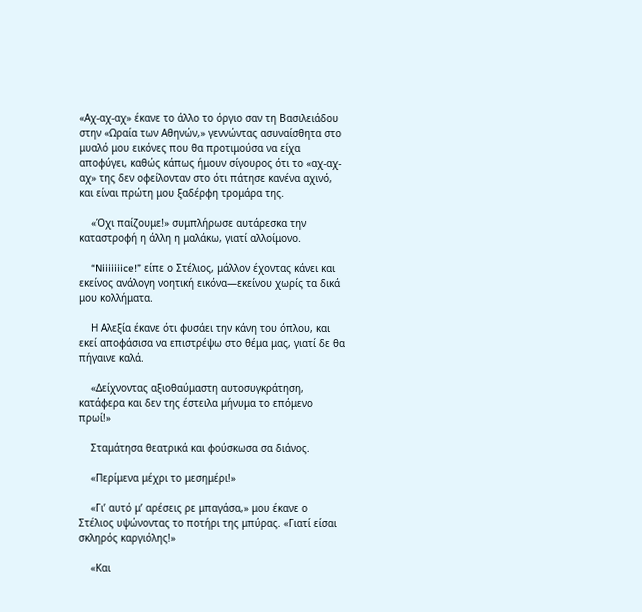«Αχ-αχ-αχ» έκανε το άλλο το όργιο σαν τη Βασιλειάδου στην «Ωραία των Αθηνών,» γεννώντας ασυναίσθητα στο μυαλό μου εικόνες που θα προτιμούσα να είχα αποφύγει, καθώς κάπως ήμουν σίγουρος ότι το «αχ-αχ-αχ» της δεν οφείλονταν στο ότι πάτησε κανένα αχινό, και είναι πρώτη μου ξαδέρφη τρομάρα της.

    «Όχι παίζουμε!» συμπλήρωσε αυτάρεσκα την καταστροφή η άλλη η μαλάκω, γιατί αλλοίμονο.

    “Niiiiiiice!” είπε ο Στέλιος, μάλλον έχοντας κάνει και εκείνος ανάλογη νοητική εικόνα—εκείνου χωρίς τα δικά μου κολλήματα.

    Η Αλεξία έκανε ότι φυσάει την κάνη του όπλου, και εκεί αποφάσισα να επιστρέψω στο θέμα μας, γιατί δε θα πήγαινε καλά.

    «Δείχνοντας αξιοθαύμαστη αυτοσυγκράτηση, κατάφερα και δεν της έστειλα μήνυμα το επόμενο πρωί!»

    Σταμάτησα θεατρικά και φούσκωσα σα διάνος.

    «Περίμενα μέχρι το μεσημέρι!»

    «Γι’ αυτό μ’ αρέσεις ρε μπαγάσα,» μου έκανε ο Στέλιος υψώνοντας το ποτήρι της μπύρας. «Γιατί είσαι σκληρός καργιόλης!»

    «Και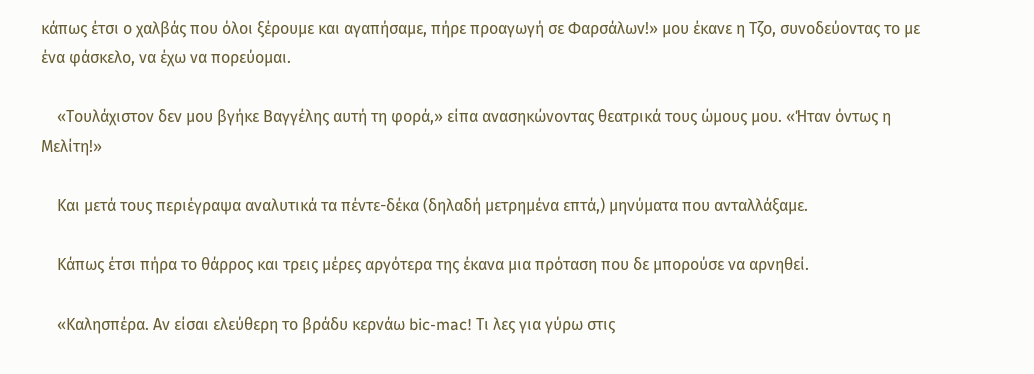κάπως έτσι ο χαλβάς που όλοι ξέρουμε και αγαπήσαμε, πήρε προαγωγή σε Φαρσάλων!» μου έκανε η Τζο, συνοδεύοντας το με ένα φάσκελο, να έχω να πορεύομαι.

    «Τουλάχιστον δεν μου βγήκε Βαγγέλης αυτή τη φορά,» είπα ανασηκώνοντας θεατρικά τους ώμους μου. «Ήταν όντως η Μελίτη!»

    Και μετά τους περιέγραψα αναλυτικά τα πέντε-δέκα (δηλαδή μετρημένα επτά,) μηνύματα που ανταλλάξαμε.

    Κάπως έτσι πήρα το θάρρος και τρεις μέρες αργότερα της έκανα μια πρόταση που δε μπορούσε να αρνηθεί.

    «Καλησπέρα. Αν είσαι ελεύθερη το βράδυ κερνάω bic-mac! Τι λες για γύρω στις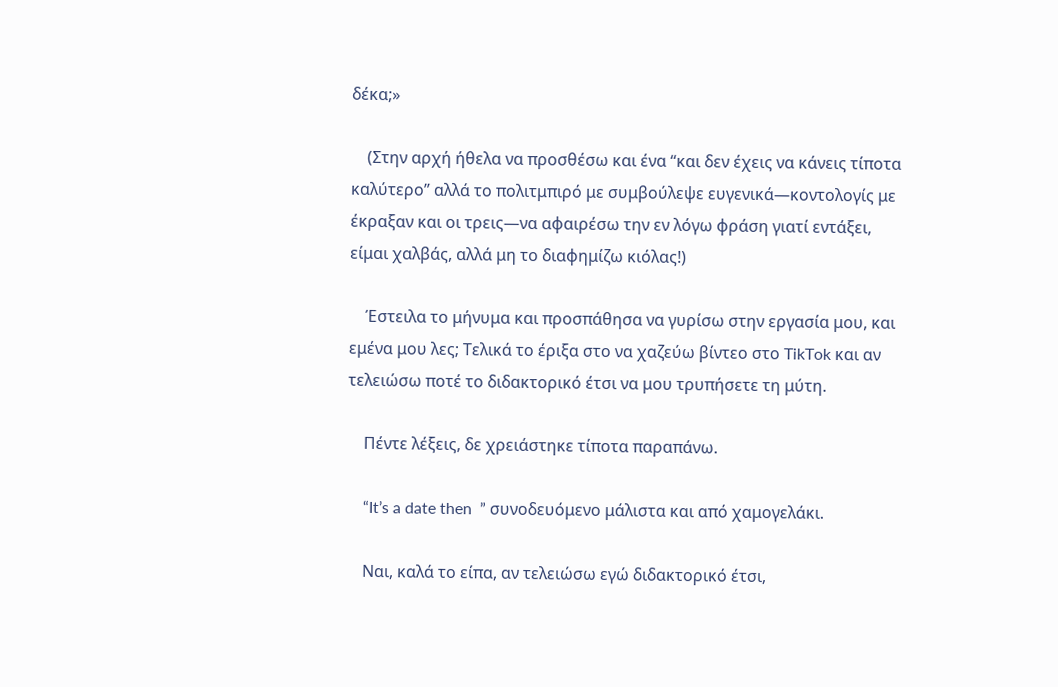δέκα;»

    (Στην αρχή ήθελα να προσθέσω και ένα “και δεν έχεις να κάνεις τίποτα καλύτερο” αλλά το πολιτμπιρό με συμβούλεψε ευγενικά—κοντολογίς με έκραξαν και οι τρεις—να αφαιρέσω την εν λόγω φράση γιατί εντάξει, είμαι χαλβάς, αλλά μη το διαφημίζω κιόλας!)

    Έστειλα το μήνυμα και προσπάθησα να γυρίσω στην εργασία μου, και εμένα μου λες; Τελικά το έριξα στο να χαζεύω βίντεο στο TikTok και αν τελειώσω ποτέ το διδακτορικό έτσι να μου τρυπήσετε τη μύτη.

    Πέντε λέξεις, δε χρειάστηκε τίποτα παραπάνω.

    “It’s a date then  ” συνοδευόμενο μάλιστα και από χαμογελάκι.

    Ναι, καλά το είπα, αν τελειώσω εγώ διδακτορικό έτσι,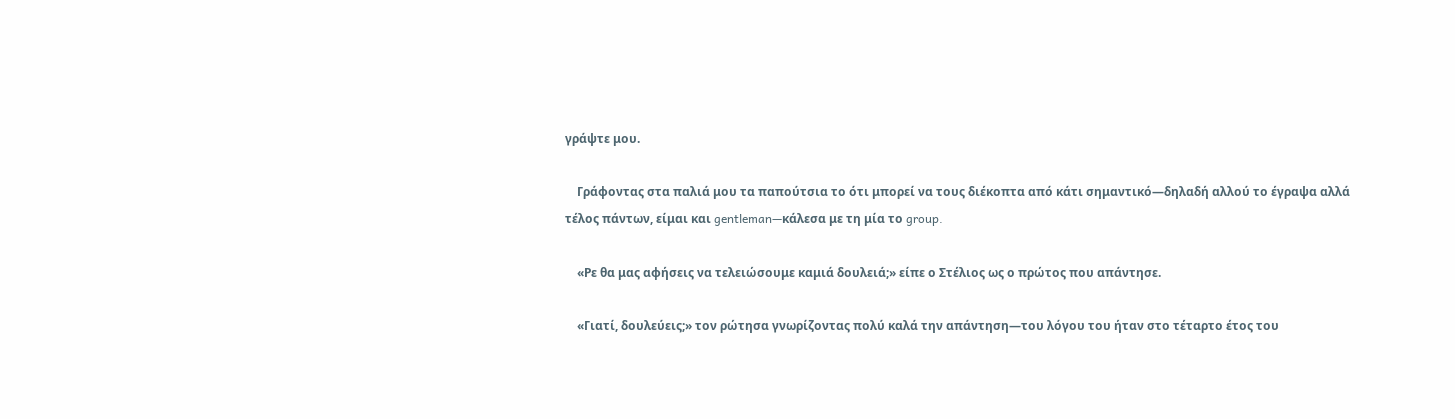γράψτε μου.

    Γράφοντας στα παλιά μου τα παπούτσια το ότι μπορεί να τους διέκοπτα από κάτι σημαντικό—δηλαδή αλλού το έγραψα αλλά τέλος πάντων, είμαι και gentleman—κάλεσα με τη μία το group.

    «Ρε θα μας αφήσεις να τελειώσουμε καμιά δουλειά;» είπε ο Στέλιος ως ο πρώτος που απάντησε.

    «Γιατί, δουλεύεις;» τον ρώτησα γνωρίζοντας πολύ καλά την απάντηση—του λόγου του ήταν στο τέταρτο έτος του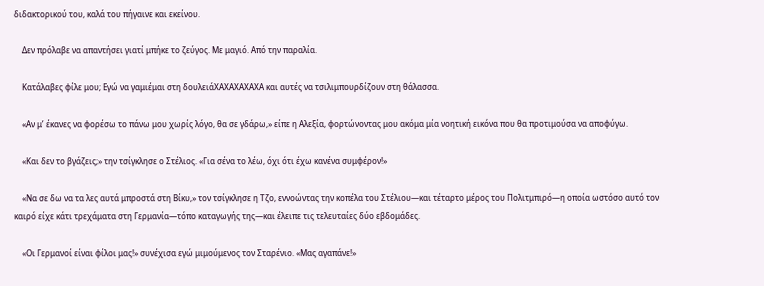διδακτορικού του, καλά του πήγαινε και εκείνου.

    Δεν πρόλαβε να απαντήσει γιατί μπήκε το ζεύγος. Με μαγιό. Από την παραλία.

    Κατάλαβες φίλε μου; Εγώ να γαμιέμαι στη δουλειάΧΑΧΑΧΑΧΑΧΑ και αυτές να τσιλιμπουρδίζουν στη θάλασσα.

    «Αν μ’ έκανες να φορέσω το πάνω μου χωρίς λόγο, θα σε γδάρω,» είπε η Αλεξία, φορτώνοντας μου ακόμα μία νοητική εικόνα που θα προτιμούσα να αποφύγω.

    «Και δεν το βγάζεις;» την τσίγκλησε ο Στέλιος. «Για σένα το λέω, όχι ότι έχω κανένα συμφέρον!»

    «Να σε δω να τα λες αυτά μπροστά στη Βίκυ,» τον τσίγκλησε η Τζο, εννοώντας την κοπέλα του Στέλιου—και τέταρτο μέρος του Πολιτμπιρό—η οποία ωστόσο αυτό τον καιρό είχε κάτι τρεχάματα στη Γερμανία—τόπο καταγωγής της—και έλειπε τις τελευταίες δύο εβδομάδες.

    «Οι Γερμανοί είναι φίλοι μας!» συνέχισα εγώ μιμούμενος τον Σταρένιο. «Μας αγαπάνε!»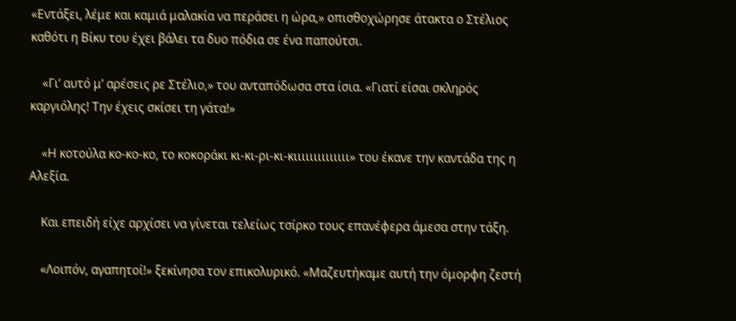«Εντάξει, λέμε και καμιά μαλακία να περάσει η ώρα,» οπισθοχώρησε άτακτα ο Στέλιος καθότι η Βίκυ του έχει βάλει τα δυο πόδια σε ένα παπούτσι.

    «Γι’ αυτό μ’ αρέσεις ρε Στέλιο,» του ανταπόδωσα στα ίσια. «Γιατί είσαι σκληρός καργιόλης! Την έχεις σκίσει τη γάτα!»

    «Η κοτούλα κο-κο-κο, το κοκοράκι κι-κι-ρι-κι-κιιιιιιιιιιιιιι» του έκανε την καντάδα της η Αλεξία.

    Και επειδή είχε αρχίσει να γίνεται τελείως τσίρκο τους επανέφερα άμεσα στην τάξη.

    «Λοιπόν, αγαπητοί!» ξεκίνησα τον επικολυρικό. «Μαζευτήκαμε αυτή την όμορφη ζεστή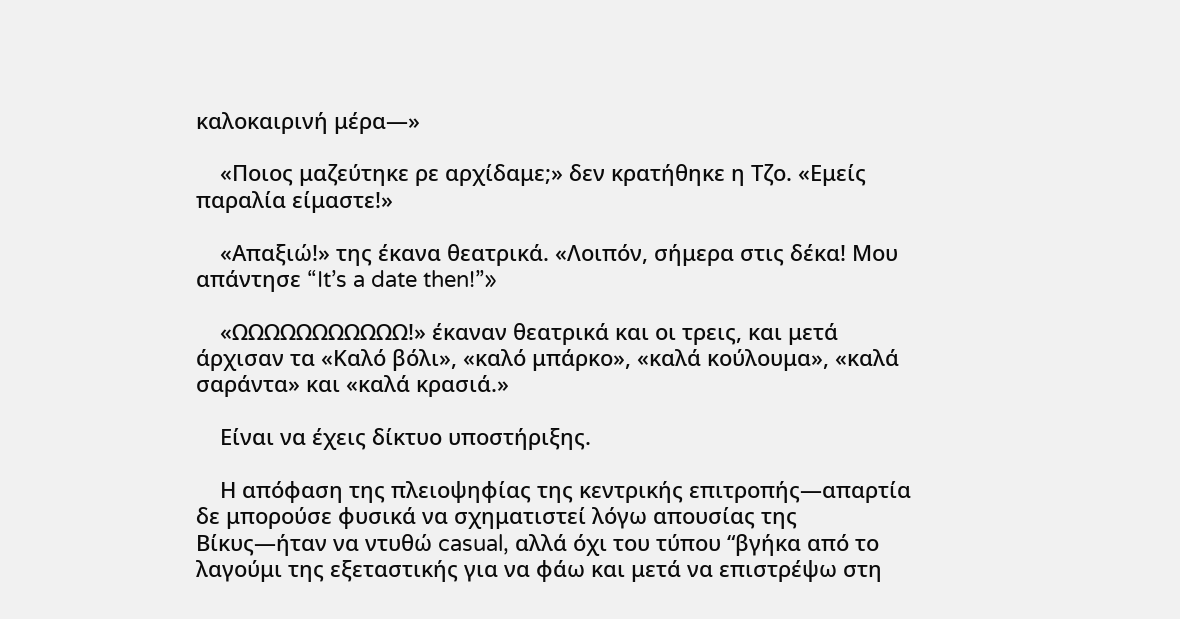καλοκαιρινή μέρα—»

    «Ποιος μαζεύτηκε ρε αρχίδαμε;» δεν κρατήθηκε η Τζο. «Εμείς παραλία είμαστε!»

    «Απαξιώ!» της έκανα θεατρικά. «Λοιπόν, σήμερα στις δέκα! Μου απάντησε “It’s a date then!”»

    «ΩΩΩΩΩΩΩΩΩΩΩ!» έκαναν θεατρικά και οι τρεις, και μετά άρχισαν τα «Καλό βόλι», «καλό μπάρκο», «καλά κούλουμα», «καλά σαράντα» και «καλά κρασιά.»

    Είναι να έχεις δίκτυο υποστήριξης.

    Η απόφαση της πλειοψηφίας της κεντρικής επιτροπής—απαρτία δε μπορούσε φυσικά να σχηματιστεί λόγω απουσίας της Βίκυς—ήταν να ντυθώ casual, αλλά όχι του τύπου “βγήκα από το λαγούμι της εξεταστικής για να φάω και μετά να επιστρέψω στη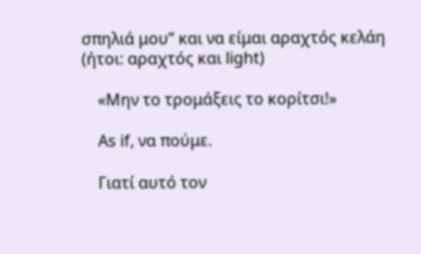σπηλιά μου” και να είμαι αραχτός κελάη (ήτοι: αραχτός και light)

    «Μην το τρομάξεις το κορίτσι!»

    As if, να πούμε.

    Γιατί αυτό τον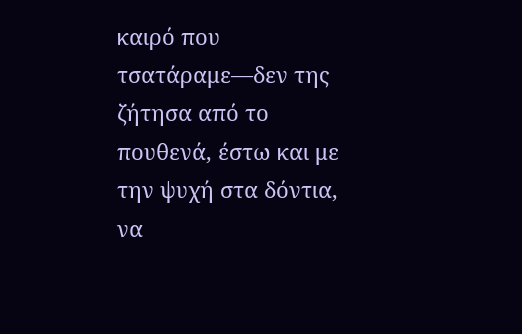καιρό που τσατάραμε—δεν της ζήτησα από το πουθενά, έστω και με την ψυχή στα δόντια, να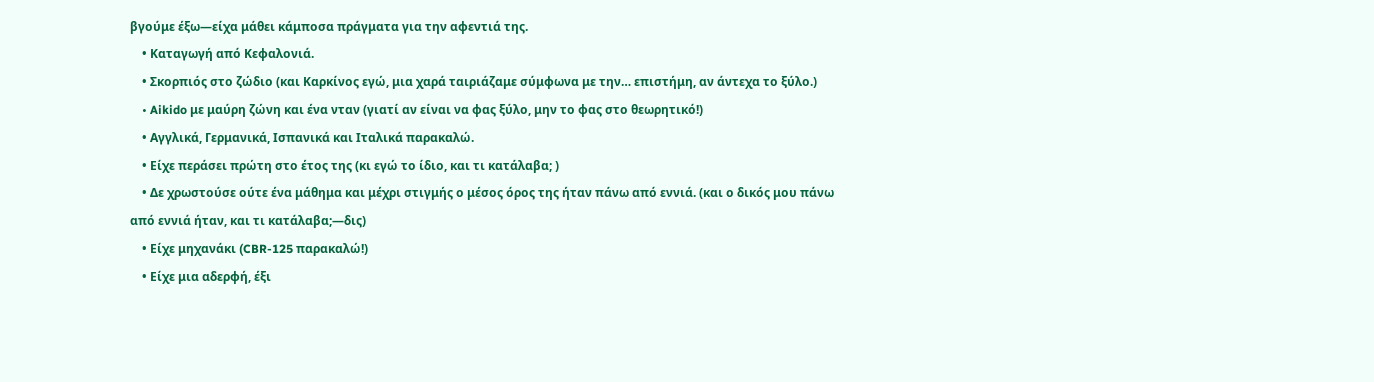βγούμε έξω—είχα μάθει κάμποσα πράγματα για την αφεντιά της.
    • Καταγωγή από Κεφαλονιά.
    • Σκορπιός στο ζώδιο (και Καρκίνος εγώ, μια χαρά ταιριάζαμε σύμφωνα με την… επιστήμη, αν άντεχα το ξύλο.)
    • Aikido με μαύρη ζώνη και ένα νταν (γιατί αν είναι να φας ξύλο, μην το φας στο θεωρητικό!)
    • Αγγλικά, Γερμανικά, Ισπανικά και Ιταλικά παρακαλώ.
    • Είχε περάσει πρώτη στο έτος της (κι εγώ το ίδιο, και τι κατάλαβα; )
    • Δε χρωστούσε ούτε ένα μάθημα και μέχρι στιγμής ο μέσος όρος της ήταν πάνω από εννιά. (και ο δικός μου πάνω από εννιά ήταν, και τι κατάλαβα;—δις)
    • Είχε μηχανάκι (CBR-125 παρακαλώ!)
    • Είχε μια αδερφή, έξι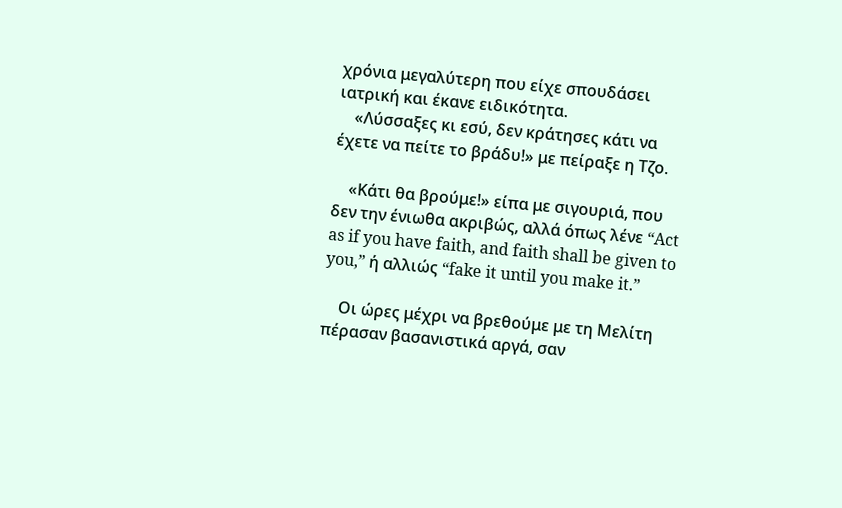χρόνια μεγαλύτερη που είχε σπουδάσει ιατρική και έκανε ειδικότητα.
    «Λύσσαξες κι εσύ, δεν κράτησες κάτι να έχετε να πείτε το βράδυ!» με πείραξε η Τζο.

    «Κάτι θα βρούμε!» είπα με σιγουριά, που δεν την ένιωθα ακριβώς, αλλά όπως λένε “Act as if you have faith, and faith shall be given to you,” ή αλλιώς “fake it until you make it.”

    Οι ώρες μέχρι να βρεθούμε με τη Μελίτη πέρασαν βασανιστικά αργά, σαν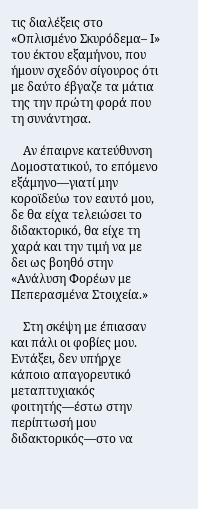τις διαλέξεις στο «Οπλισμένο Σκυρόδεμα– Ι» του έκτου εξαμήνου, που ήμουν σχεδόν σίγουρος ότι με δαύτο έβγαζε τα μάτια της την πρώτη φορά που τη συνάντησα.

    Αν έπαιρνε κατεύθυνση Δομοστατικού, το επόμενο εξάμηνο—γιατί μην κοροϊδεύω τον εαυτό μου, δε θα είχα τελειώσει το διδακτορικό, θα είχε τη χαρά και την τιμή να με δει ως βοηθό στην «Ανάλυση Φορέων με Πεπερασμένα Στοιχεία.»

    Στη σκέψη με έπιασαν και πάλι οι φοβίες μου. Εντάξει, δεν υπήρχε κάποιο απαγορευτικό μεταπτυχιακός φοιτητής—έστω στην περίπτωσή μου διδακτορικός—στο να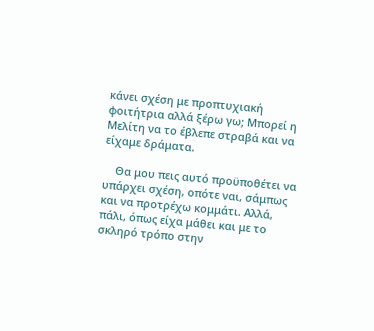κάνει σχέση με προπτυχιακή φοιτήτρια αλλά ξέρω γω; Μπορεί η Μελίτη να το έβλεπε στραβά και να είχαμε δράματα.

    Θα μου πεις αυτό προϋποθέτει να υπάρχει σχέση, οπότε ναι, σάμπως και να προτρέχω κομμάτι. Αλλά, πάλι, όπως είχα μάθει και με το σκληρό τρόπο στην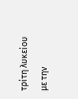τρίτη λυκείου με την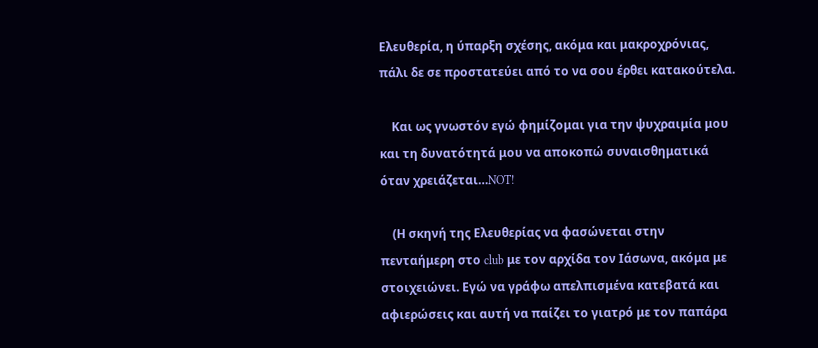Ελευθερία, η ύπαρξη σχέσης, ακόμα και μακροχρόνιας, πάλι δε σε προστατεύει από το να σου έρθει κατακούτελα.

    Και ως γνωστόν εγώ φημίζομαι για την ψυχραιμία μου και τη δυνατότητά μου να αποκοπώ συναισθηματικά όταν χρειάζεται…NOT!

    (Η σκηνή της Ελευθερίας να φασώνεται στην πενταήμερη στο club με τον αρχίδα τον Ιάσωνα, ακόμα με στοιχειώνει. Εγώ να γράφω απελπισμένα κατεβατά και αφιερώσεις και αυτή να παίζει το γιατρό με τον παπάρα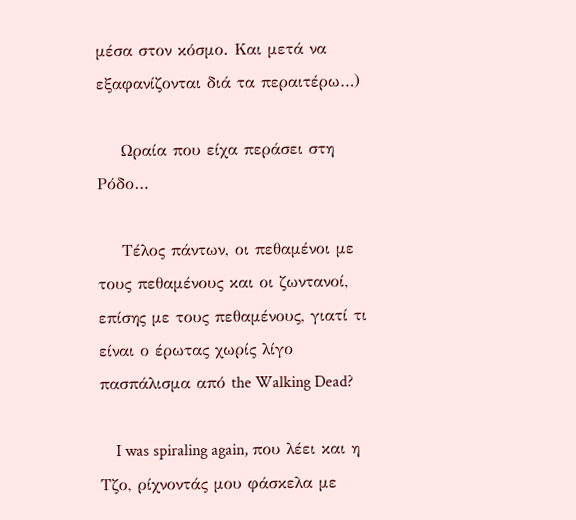μέσα στον κόσμο. Και μετά να εξαφανίζονται διά τα περαιτέρω…)

    Ωραία που είχα περάσει στη Ρόδο…

    Τέλος πάντων, οι πεθαμένοι με τους πεθαμένους και οι ζωντανοί, επίσης με τους πεθαμένους, γιατί τι είναι ο έρωτας χωρίς λίγο πασπάλισμα από the Walking Dead?

    I was spiraling again, που λέει και η Τζο, ρίχνοντάς μου φάσκελα με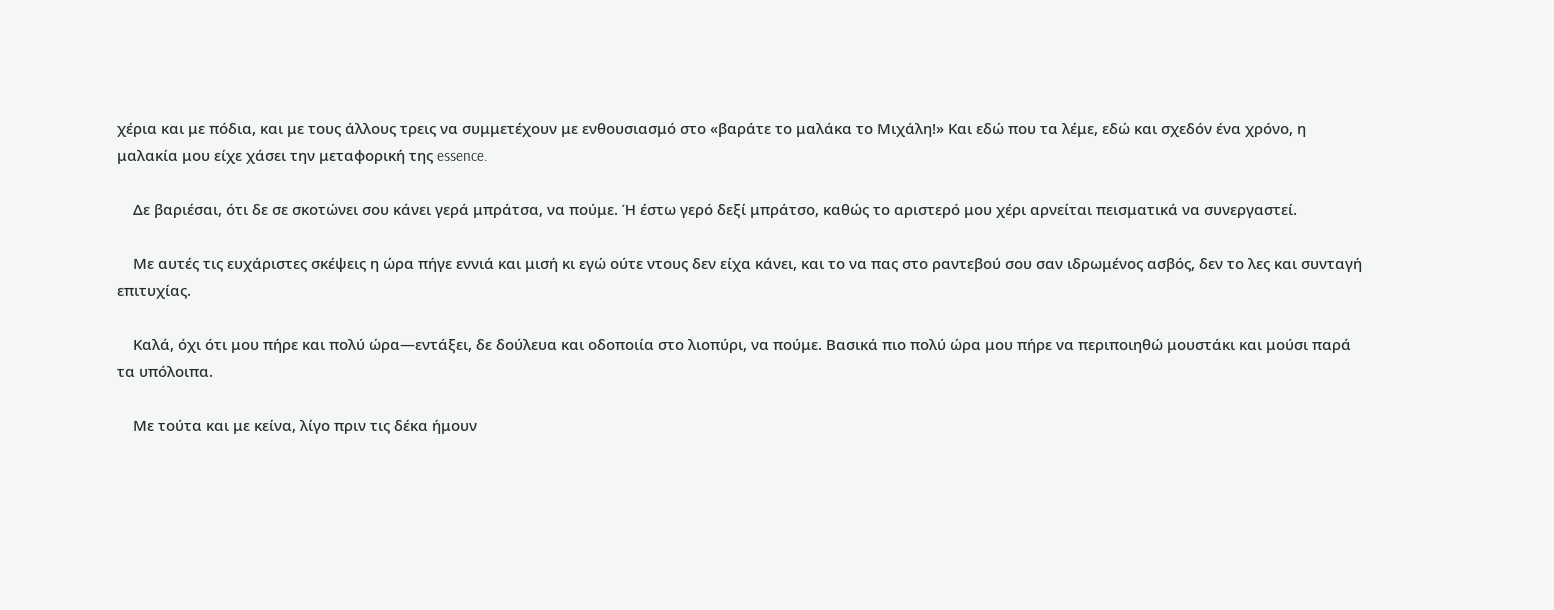χέρια και με πόδια, και με τους άλλους τρεις να συμμετέχουν με ενθουσιασμό στο «βαράτε το μαλάκα το Μιχάλη!» Και εδώ που τα λέμε, εδώ και σχεδόν ένα χρόνο, η μαλακία μου είχε χάσει την μεταφορική της essence.

    Δε βαριέσαι, ότι δε σε σκοτώνει σου κάνει γερά μπράτσα, να πούμε. Ή έστω γερό δεξί μπράτσο, καθώς το αριστερό μου χέρι αρνείται πεισματικά να συνεργαστεί.

    Με αυτές τις ευχάριστες σκέψεις η ώρα πήγε εννιά και μισή κι εγώ ούτε ντους δεν είχα κάνει, και το να πας στο ραντεβού σου σαν ιδρωμένος ασβός, δεν το λες και συνταγή επιτυχίας.

    Καλά, όχι ότι μου πήρε και πολύ ώρα—εντάξει, δε δούλευα και οδοποιία στο λιοπύρι, να πούμε. Βασικά πιο πολύ ώρα μου πήρε να περιποιηθώ μουστάκι και μούσι παρά τα υπόλοιπα.

    Με τούτα και με κείνα, λίγο πριν τις δέκα ήμουν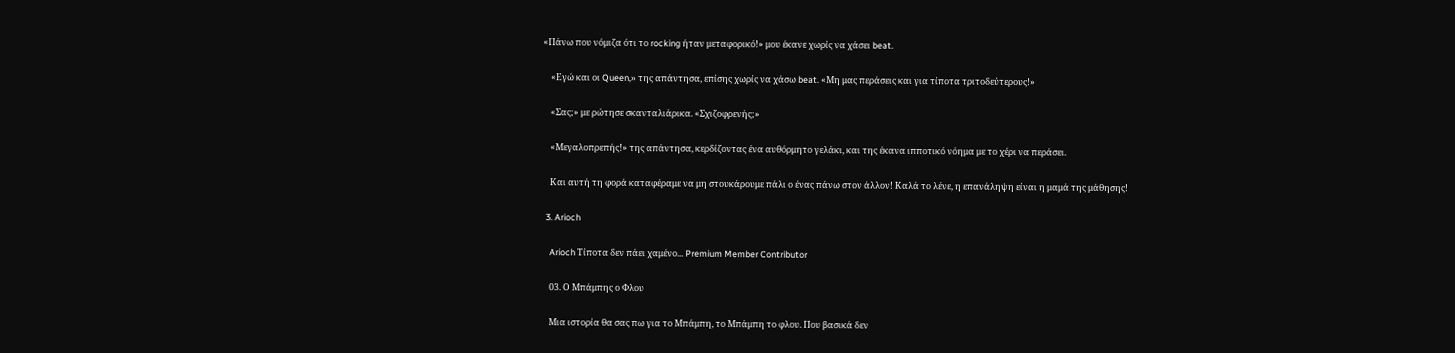«Πάνω που νόμιζα ότι το rocking ήταν μεταφορικό!» μου έκανε χωρίς να χάσει beat.

    «Εγώ και οι Queen,» της απάντησα, επίσης χωρίς να χάσω beat. «Μη μας περάσεις και για τίποτα τριτοδεύτερους!»

    «Σας;» με ρώτησε σκανταλιάρικα. «Σχιζοφρενής;»

    «Μεγαλοπρεπής!» της απάντησα, κερδίζοντας ένα αυθόρμητο γελάκι, και της έκανα ιπποτικό νόημα με το χέρι να περάσει.

    Και αυτή τη φορά καταφέραμε να μη στουκάρουμε πάλι ο ένας πάνω στον άλλον! Καλά το λένε, η επανάληψη είναι η μαμά της μάθησης!

  3. Arioch

    Arioch Τίποτα δεν πάει χαμένο... Premium Member Contributor

    03. Ο Μπάμπης ο Φλου

    Μια ιστορία θα σας πω για το Μπάμπη, το Μπάμπη το φλου. Που βασικά δεν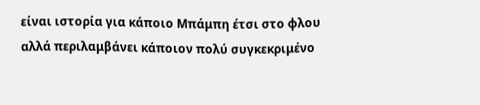είναι ιστορία για κάποιο Μπάμπη έτσι στο φλου αλλά περιλαμβάνει κάποιον πολύ συγκεκριμένο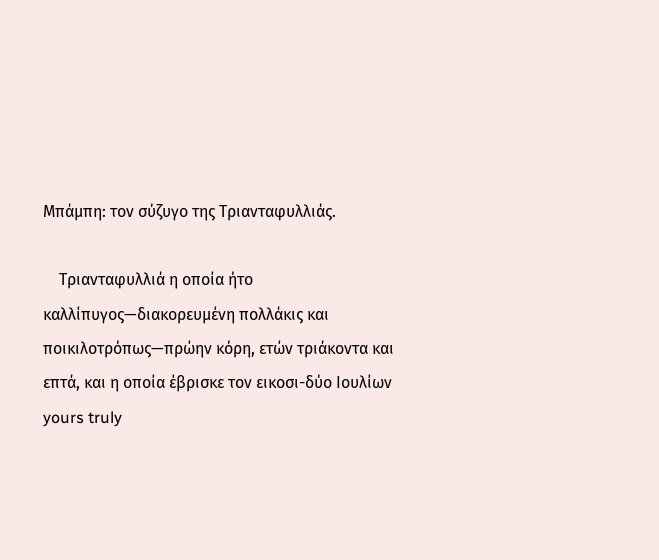Μπάμπη: τον σύζυγο της Τριανταφυλλιάς.

    Τριανταφυλλιά η οποία ήτο καλλίπυγος—διακορευμένη πολλάκις και ποικιλοτρόπως—πρώην κόρη, ετών τριάκοντα και επτά, και η οποία έβρισκε τον εικοσι-δύο Ιουλίων yours truly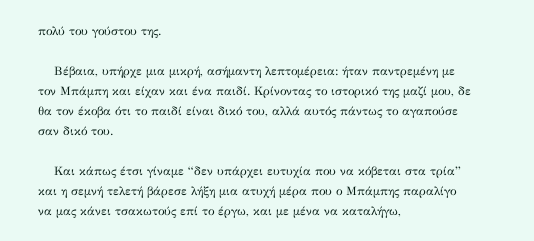πολύ του γούστου της.

    Βέβαια, υπήρχε μια μικρή, ασήμαντη λεπτομέρεια: ήταν παντρεμένη με τον Μπάμπη και είχαν και ένα παιδί. Κρίνοντας το ιστορικό της μαζί μου, δε θα τον έκοβα ότι το παιδί είναι δικό του, αλλά αυτός πάντως το αγαπούσε σαν δικό του.

    Και κάπως έτσι γίναμε “δεν υπάρχει ευτυχία που να κόβεται στα τρία” και η σεμνή τελετή βάρεσε λήξη μια ατυχή μέρα που ο Μπάμπης παραλίγο να μας κάνει τσακωτούς επί το έργω, και με μένα να καταλήγω,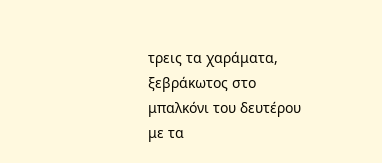τρεις τα χαράματα, ξεβράκωτος στο μπαλκόνι του δευτέρου με τα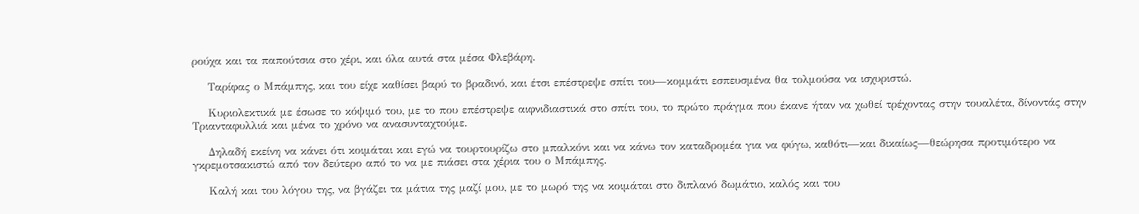ρούχα και τα παπούτσια στο χέρι, και όλα αυτά στα μέσα Φλεβάρη.

    Ταρίφας ο Μπάμπης, και του είχε καθίσει βαρύ το βραδινό, και έτσι επέστρεψε σπίτι του—κομμάτι εσπευσμένα θα τολμούσα να ισχυριστώ.

    Κυριολεκτικά με έσωσε το κόψιμό του, με το που επέστρεψε αιφνιδιαστικά στο σπίτι του, το πρώτο πράγμα που έκανε ήταν να χωθεί τρέχοντας στην τουαλέτα, δίνοντάς στην Τριανταφυλλιά και μένα το χρόνο να ανασυνταχτούμε.

    Δηλαδή εκείνη να κάνει ότι κοιμάται και εγώ να τουρτουρίζω στο μπαλκόνι και να κάνω τον καταδρομέα για να φύγω, καθότι—και δικαίως—θεώρησα προτιμότερο να γκρεμοτσακιστώ από τον δεύτερο από το να με πιάσει στα χέρια του ο Μπάμπης.

    Καλή και του λόγου της, να βγάζει τα μάτια της μαζί μου, με το μωρό της να κοιμάται στο διπλανό δωμάτιο, καλός και του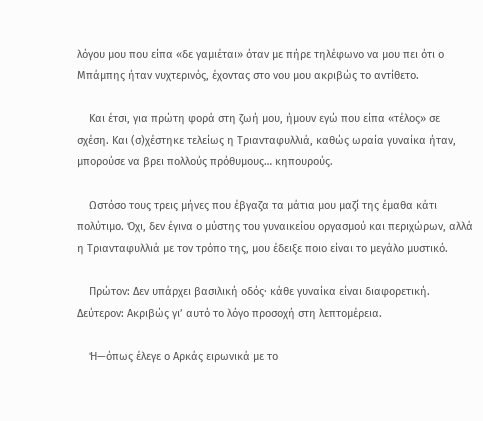λόγου μου που είπα «δε γαμιέται» όταν με πήρε τηλέφωνο να μου πει ότι ο Μπάμπης ήταν νυχτερινός, έχοντας στο νου μου ακριβώς το αντίθετο.

    Και έτσι, για πρώτη φορά στη ζωή μου, ήμουν εγώ που είπα «τέλος» σε σχέση. Και (σ)χέστηκε τελείως η Τριανταφυλλιά, καθώς ωραία γυναίκα ήταν, μπορούσε να βρει πολλούς πρόθυμους… κηπουρούς.

    Ωστόσο τους τρεις μήνες που έβγαζα τα μάτια μου μαζί της έμαθα κάτι πολύτιμο. Όχι, δεν έγινα ο μύστης του γυναικείου οργασμού και περιχώρων, αλλά η Τριανταφυλλιά με τον τρόπο της, μου έδειξε ποιο είναι το μεγάλο μυστικό.

    Πρώτον: Δεν υπάρχει βασιλική οδός· κάθε γυναίκα είναι διαφορετική. Δεύτερον: Ακριβώς γι’ αυτό το λόγο προσοχή στη λεπτομέρεια.

    Ή—όπως έλεγε ο Αρκάς ειρωνικά με το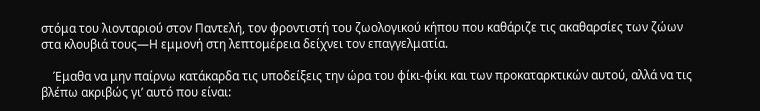στόμα του λιονταριού στον Παντελή, τον φροντιστή του ζωολογικού κήπου που καθάριζε τις ακαθαρσίες των ζώων στα κλουβιά τους—Η εμμονή στη λεπτομέρεια δείχνει τον επαγγελματία.

    Έμαθα να μην παίρνω κατάκαρδα τις υποδείξεις την ώρα του φίκι-φίκι και των προκαταρκτικών αυτού, αλλά να τις βλέπω ακριβώς γι’ αυτό που είναι: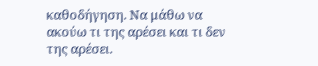καθοδήγηση. Να μάθω να ακούω τι της αρέσει και τι δεν της αρέσει.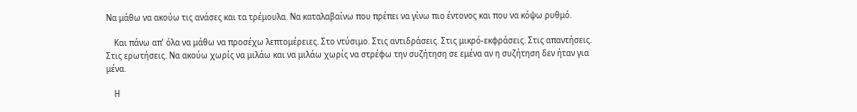Να μάθω να ακούω τις ανάσες και τα τρέμουλα. Να καταλαβαίνω που πρέπει να γίνω πιο έντονος και που να κόψω ρυθμό.

    Και πάνω απ’ όλα να μάθω να προσέχω λεπτομέρειες. Στο ντύσιμο. Στις αντιδράσεις. Στις μικρό-εκφράσεις. Στις απαντήσεις. Στις ερωτήσεις. Να ακούω χωρίς να μιλάω και να μιλάω χωρίς να στρέφω την συζήτηση σε εμένα αν η συζήτηση δεν ήταν για μένα.

    Η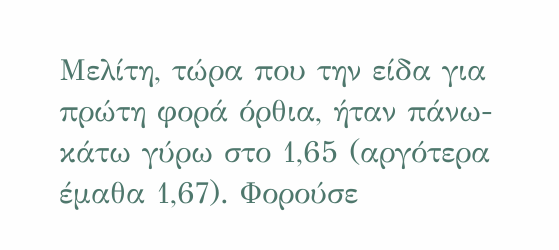Μελίτη, τώρα που την είδα για πρώτη φορά όρθια, ήταν πάνω-κάτω γύρω στο 1,65 (αργότερα έμαθα 1,67). Φορούσε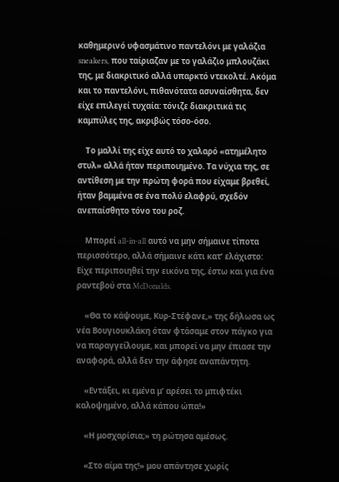καθημερινό υφασμάτινο παντελόνι με γαλάζια sneakers, που ταίριαζαν με το γαλάζιο μπλουζάκι της, με διακριτικό αλλά υπαρκτό ντεκολτέ. Ακόμα και το παντελόνι, πιθανότατα ασυναίσθητα, δεν είχε επιλεγεί τυχαία: τόνιζε διακριτικά τις καμπύλες της, ακριβώς τόσο-όσο.

    Το μαλλί της είχε αυτό το χαλαρό «ατημέλητο στυλ» αλλά ήταν περιποιημένο. Τα νύχια της, σε αντίθεση με την πρώτη φορά που είχαμε βρεθεί, ήταν βαμμένα σε ένα πολύ ελαφρύ, σχεδόν ανεπαίσθητο τόνο του ροζ.

    Μπορεί all-in-all αυτό να μην σήμαινε τίποτα περισσότερο, αλλά σήμαινε κάτι κατ’ ελάχιστο: Είχε περιποιηθεί την εικόνα της, έστω και για ένα ραντεβού στα McDonalds.

    «Θα το κάψουμε, Κυρ-Στέφανε,» της δήλωσα ως νέα Βουγιουκλάκη όταν φτάσαμε στον πάγκο για να παραγγείλουμε, και μπορεί να μην έπιασε την αναφορά, αλλά δεν την άφησε αναπάντητη.

    «Εντάξει, κι εμένα μ’ αρέσει το μπιφτέκι καλοψημένο, αλλά κάπου ώπα!»

    «Η μοσχαρίσια;» τη ρώτησα αμέσως.

    «Στο αίμα της!» μου απάντησε χωρίς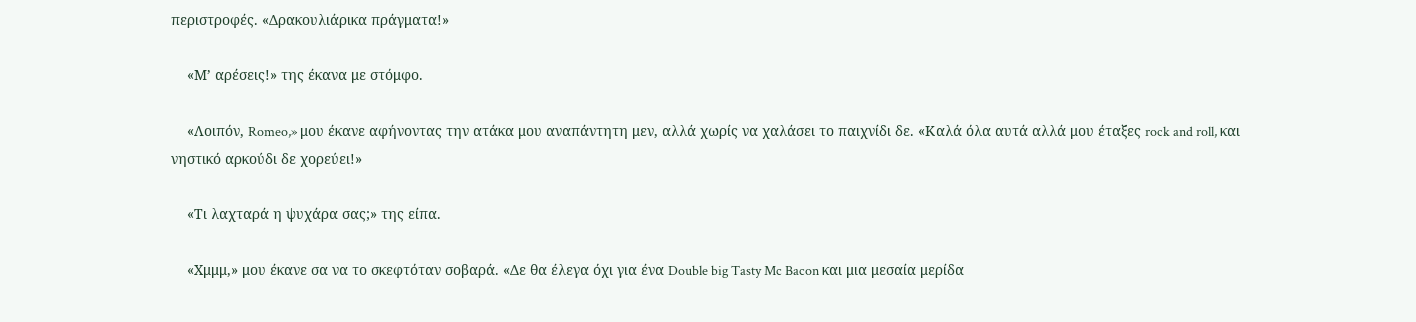περιστροφές. «Δρακουλιάρικα πράγματα!»

    «Μ’ αρέσεις!» της έκανα με στόμφο.

    «Λοιπόν, Romeo,» μου έκανε αφήνοντας την ατάκα μου αναπάντητη μεν, αλλά χωρίς να χαλάσει το παιχνίδι δε. «Καλά όλα αυτά αλλά μου έταξες rock and roll, και νηστικό αρκούδι δε χορεύει!»

    «Τι λαχταρά η ψυχάρα σας;» της είπα.

    «Χμμμ,» μου έκανε σα να το σκεφτόταν σοβαρά. «Δε θα έλεγα όχι για ένα Double big Tasty Mc Bacon και μια μεσαία μερίδα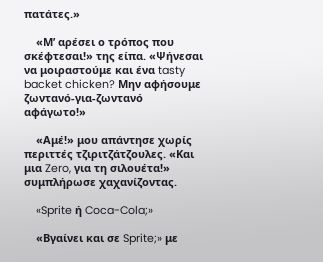πατάτες.»

    «Μ’ αρέσει ο τρόπος που σκέφτεσαι!» της είπα. «Ψήνεσαι να μοιραστούμε και ένα tasty backet chicken? Μην αφήσουμε ζωντανό-για-ζωντανό αφάγωτο!»

    «Αμέ!» μου απάντησε χωρίς περιττές τζιριτζάτζουλες. «Και μια Zero, για τη σιλουέτα!» συμπλήρωσε χαχανίζοντας.

    «Sprite ή Coca-Cola;»

    «Βγαίνει και σε Sprite;» με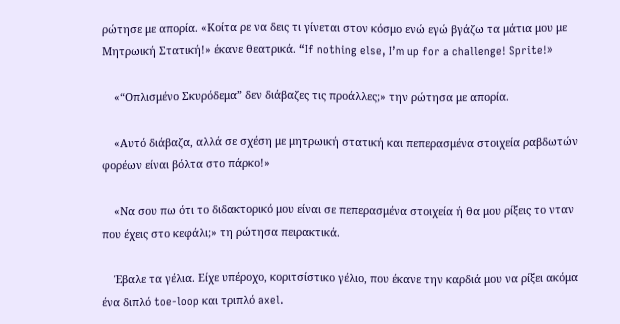ρώτησε με απορία. «Κοίτα ρε να δεις τι γίνεται στον κόσμο ενώ εγώ βγάζω τα μάτια μου με Μητρωική Στατική!» έκανε θεατρικά. “If nothing else, I’m up for a challenge! Sprite!»

    «“Οπλισμένο Σκυρόδεμα” δεν διάβαζες τις προάλλες;» την ρώτησα με απορία.

    «Αυτό διάβαζα, αλλά σε σχέση με μητρωική στατική και πεπερασμένα στοιχεία ραβδωτών φορέων είναι βόλτα στο πάρκο!»

    «Να σου πω ότι το διδακτορικό μου είναι σε πεπερασμένα στοιχεία ή θα μου ρίξεις το νταν που έχεις στο κεφάλι;» τη ρώτησα πειρακτικά.

    Έβαλε τα γέλια. Είχε υπέροχο, κοριτσίστικο γέλιο, που έκανε την καρδιά μου να ρίξει ακόμα ένα διπλό toe-loop και τριπλό axel.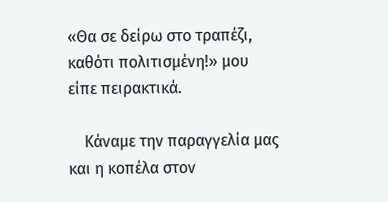«Θα σε δείρω στο τραπέζι, καθότι πολιτισμένη!» μου είπε πειρακτικά.

    Κάναμε την παραγγελία μας και η κοπέλα στον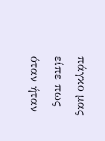πάγκο μας είπε πως όταν ήταν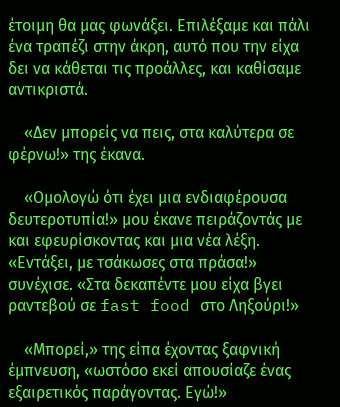έτοιμη θα μας φωνάξει. Επιλέξαμε και πάλι ένα τραπέζι στην άκρη, αυτό που την είχα δει να κάθεται τις προάλλες, και καθίσαμε αντικριστά.

    «Δεν μπορείς να πεις, στα καλύτερα σε φέρνω!» της έκανα.

    «Ομολογώ ότι έχει μια ενδιαφέρουσα δευτεροτυπία!» μου έκανε πειράζοντάς με και εφευρίσκοντας και μια νέα λέξη. «Εντάξει, με τσάκωσες στα πράσα!» συνέχισε. «Στα δεκαπέντε μου είχα βγει ραντεβού σε fast food στο Ληξούρι!»

    «Μπορεί,» της είπα έχοντας ξαφνική έμπνευση, «ωστόσο εκεί απουσίαζε ένας εξαιρετικός παράγοντας. Εγώ!»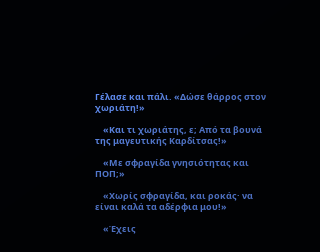Γέλασε και πάλι. «Δώσε θάρρος στον χωριάτη!»

    «Και τι χωριάτης, ε; Από τα βουνά της μαγευτικής Καρδίτσας!»

    «Με σφραγίδα γνησιότητας και ΠΟΠ;»

    «Χωρίς σφραγίδα, και ροκάς· να είναι καλά τα αδέρφια μου!»

    «Έχεις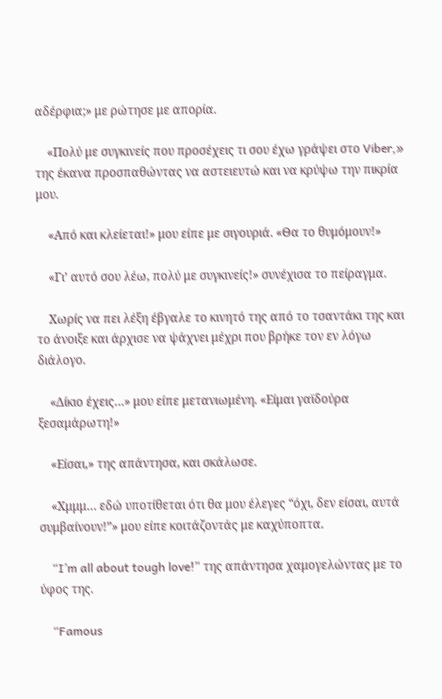αδέρφια;» με ρώτησε με απορία.

    «Πολύ με συγκινείς που προσέχεις τι σου έχω γράψει στο Viber,» της έκανα προσπαθώντας να αστειευτώ και να κρύψω την πικρία μου.

    «Από και κλείεται!» μου είπε με σιγουριά. «Θα το θυμόμουν!»

    «Γι’ αυτό σου λέω, πολύ με συγκινείς!» συνέχισα το πείραγμα.

    Χωρίς να πει λέξη έβγαλε το κινητό της από το τσαντάκι της και το άνοιξε και άρχισε να ψάχνει μέχρι που βρήκε τον εν λόγω διάλογο.

    «Δίκιο έχεις…» μου είπε μετανιωμένη. «Είμαι γαϊδούρα ξεσαμάρωτη!»

    «Είσαι,» της απάντησα, και σκάλωσε.

    «Χμμμ… εδώ υποτίθεται ότι θα μου έλεγες “όχι, δεν είσαι, αυτά συμβαίνουν!”» μου είπε κοιτάζοντάς με καχύποπτα.

    “I’m all about tough love!” της απάντησα χαμογελώντας με το ύφος της.

    “Famous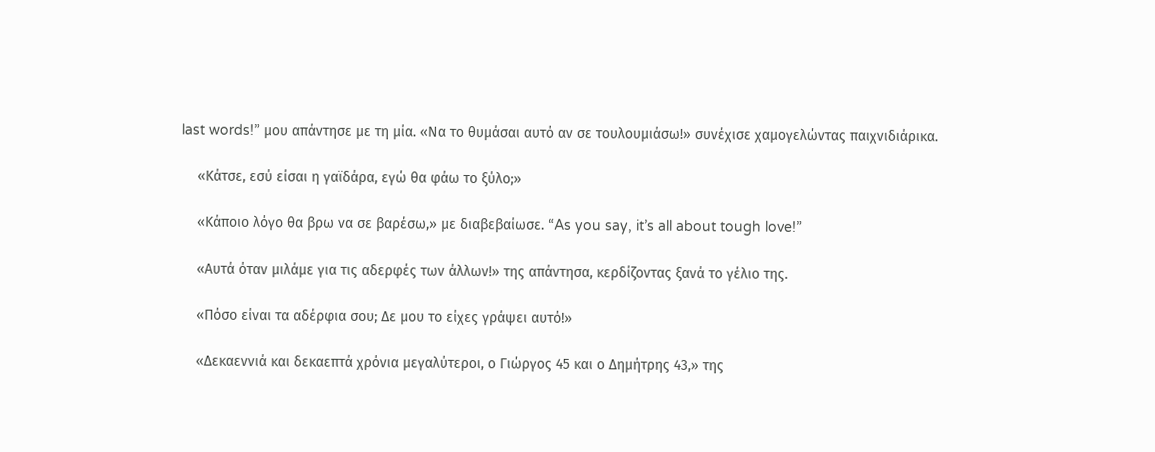last words!” μου απάντησε με τη μία. «Να το θυμάσαι αυτό αν σε τουλουμιάσω!» συνέχισε χαμογελώντας παιχνιδιάρικα.

    «Κάτσε, εσύ είσαι η γαϊδάρα, εγώ θα φάω το ξύλο;»

    «Κάποιο λόγο θα βρω να σε βαρέσω,» με διαβεβαίωσε. “As you say, it’s all about tough love!”

    «Αυτά όταν μιλάμε για τις αδερφές των άλλων!» της απάντησα, κερδίζοντας ξανά το γέλιο της.

    «Πόσο είναι τα αδέρφια σου; Δε μου το είχες γράψει αυτό!»

    «Δεκαεννιά και δεκαεπτά χρόνια μεγαλύτεροι, ο Γιώργος 45 και ο Δημήτρης 43,» της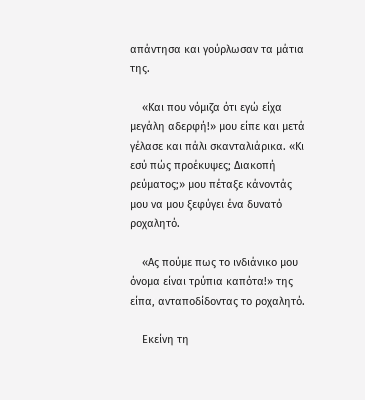απάντησα και γούρλωσαν τα μάτια της.

    «Και που νόμιζα ότι εγώ είχα μεγάλη αδερφή!» μου είπε και μετά γέλασε και πάλι σκανταλιάρικα. «Κι εσύ πώς προέκυψες; Διακοπή ρεύματος;» μου πέταξε κάνοντάς μου να μου ξεφύγει ένα δυνατό ροχαλητό.

    «Ας πούμε πως το ινδιάνικο μου όνομα είναι τρύπια καπότα!» της είπα, ανταποδίδοντας το ροχαλητό.

    Εκείνη τη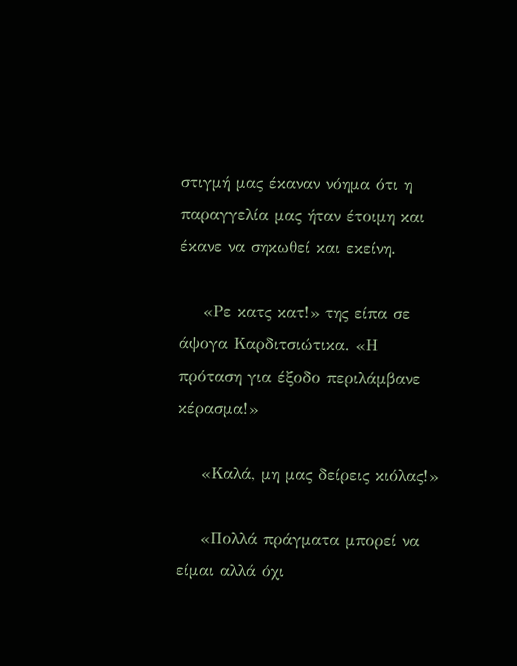στιγμή μας έκαναν νόημα ότι η παραγγελία μας ήταν έτοιμη και έκανε να σηκωθεί και εκείνη.

    «Ρε κατς κατ!» της είπα σε άψογα Καρδιτσιώτικα. «Η πρόταση για έξοδο περιλάμβανε κέρασμα!»

    «Καλά, μη μας δείρεις κιόλας!»

    «Πολλά πράγματα μπορεί να είμαι αλλά όχι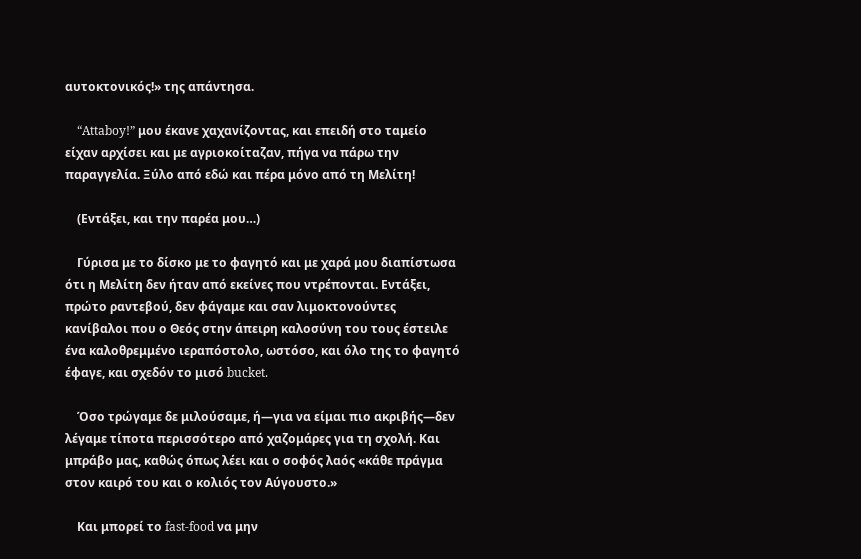αυτοκτονικός!» της απάντησα.

    “Attaboy!” μου έκανε χαχανίζοντας, και επειδή στο ταμείο είχαν αρχίσει και με αγριοκοίταζαν, πήγα να πάρω την παραγγελία. Ξύλο από εδώ και πέρα μόνο από τη Μελίτη!

    (Εντάξει, και την παρέα μου…)

    Γύρισα με το δίσκο με το φαγητό και με χαρά μου διαπίστωσα ότι η Μελίτη δεν ήταν από εκείνες που ντρέπονται. Εντάξει, πρώτο ραντεβού, δεν φάγαμε και σαν λιμοκτονούντες κανίβαλοι που ο Θεός στην άπειρη καλοσύνη του τους έστειλε ένα καλοθρεμμένο ιεραπόστολο, ωστόσο, και όλο της το φαγητό έφαγε, και σχεδόν το μισό bucket.

    Όσο τρώγαμε δε μιλούσαμε, ή—για να είμαι πιο ακριβής—δεν λέγαμε τίποτα περισσότερο από χαζομάρες για τη σχολή. Και μπράβο μας, καθώς όπως λέει και ο σοφός λαός «κάθε πράγμα στον καιρό του και ο κολιός τον Αύγουστο.»

    Και μπορεί το fast-food να μην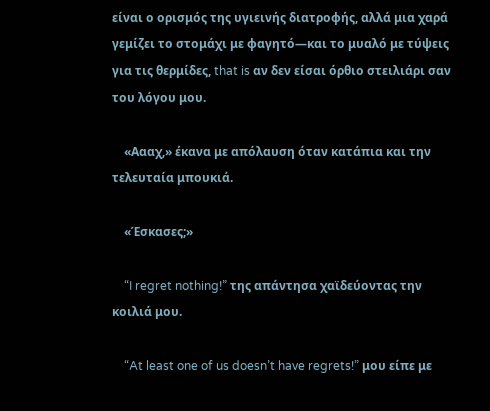είναι ο ορισμός της υγιεινής διατροφής, αλλά μια χαρά γεμίζει το στομάχι με φαγητό—και το μυαλό με τύψεις για τις θερμίδες, that is αν δεν είσαι όρθιο στειλιάρι σαν του λόγου μου.

    «Αααχ,» έκανα με απόλαυση όταν κατάπια και την τελευταία μπουκιά.

    «Έσκασες;»

    “I regret nothing!” της απάντησα χαϊδεύοντας την κοιλιά μου.

    “At least one of us doesn’t have regrets!” μου είπε με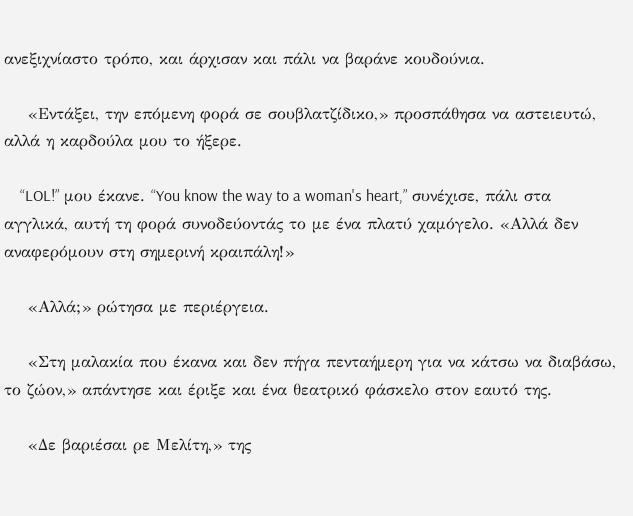ανεξιχνίαστο τρόπο, και άρχισαν και πάλι να βαράνε κουδούνια.

    «Εντάξει, την επόμενη φορά σε σουβλατζίδικο,» προσπάθησα να αστειευτώ, αλλά η καρδούλα μου το ήξερε.

    “LOL!” μου έκανε. “You know the way to a woman's heart,” συνέχισε, πάλι στα αγγλικά, αυτή τη φορά συνοδεύοντάς το με ένα πλατύ χαμόγελο. «Αλλά δεν αναφερόμουν στη σημερινή κραιπάλη!»

    «Αλλά;» ρώτησα με περιέργεια.

    «Στη μαλακία που έκανα και δεν πήγα πενταήμερη για να κάτσω να διαβάσω, το ζώον,» απάντησε και έριξε και ένα θεατρικό φάσκελο στον εαυτό της.

    «Δε βαριέσαι ρε Μελίτη,» της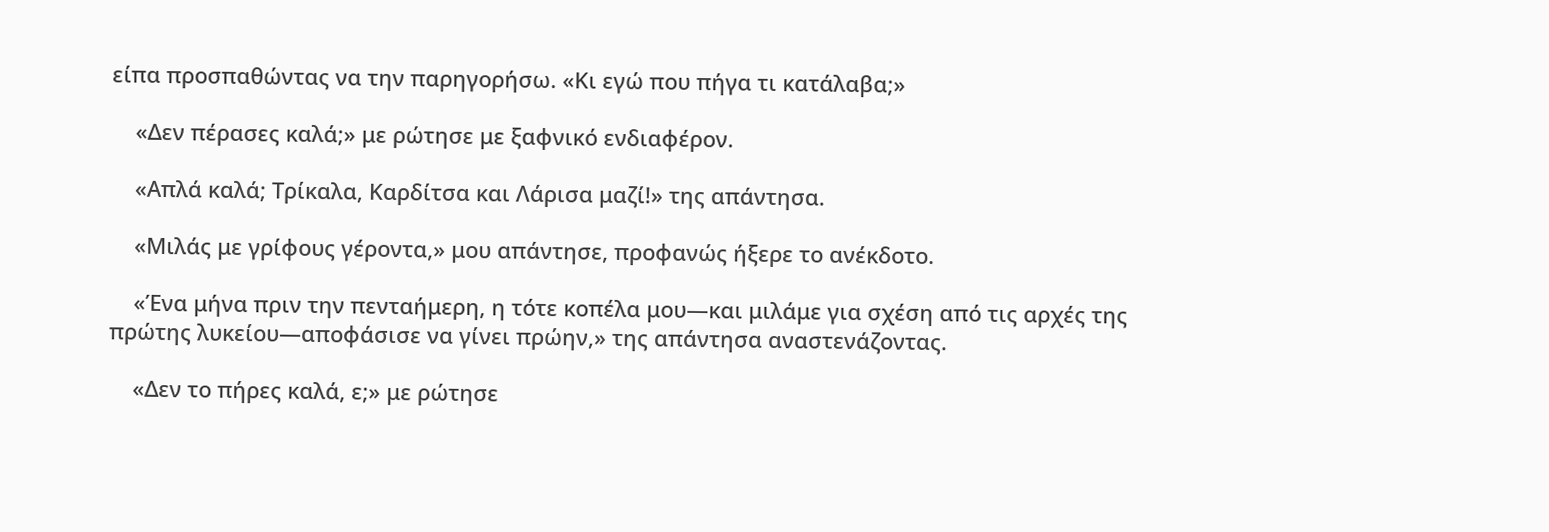είπα προσπαθώντας να την παρηγορήσω. «Κι εγώ που πήγα τι κατάλαβα;»

    «Δεν πέρασες καλά;» με ρώτησε με ξαφνικό ενδιαφέρον.

    «Απλά καλά; Τρίκαλα, Καρδίτσα και Λάρισα μαζί!» της απάντησα.

    «Μιλάς με γρίφους γέροντα,» μου απάντησε, προφανώς ήξερε το ανέκδοτο.

    «Ένα μήνα πριν την πενταήμερη, η τότε κοπέλα μου—και μιλάμε για σχέση από τις αρχές της πρώτης λυκείου—αποφάσισε να γίνει πρώην,» της απάντησα αναστενάζοντας.

    «Δεν το πήρες καλά, ε;» με ρώτησε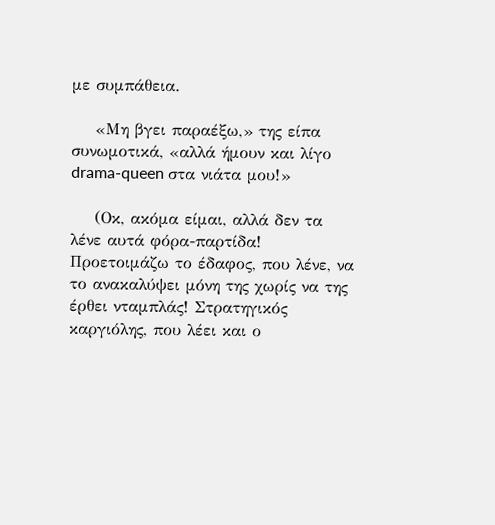με συμπάθεια.

    «Μη βγει παραέξω,» της είπα συνωμοτικά, «αλλά ήμουν και λίγο drama-queen στα νιάτα μου!»

    (Οκ, ακόμα είμαι, αλλά δεν τα λένε αυτά φόρα-παρτίδα! Προετοιμάζω το έδαφος, που λένε, να το ανακαλύψει μόνη της χωρίς να της έρθει νταμπλάς! Στρατηγικός καργιόλης, που λέει και ο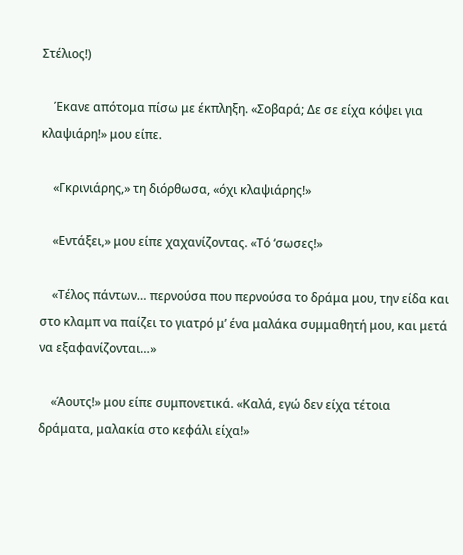Στέλιος!)

    Έκανε απότομα πίσω με έκπληξη. «Σοβαρά; Δε σε είχα κόψει για κλαψιάρη!» μου είπε.

    «Γκρινιάρης,» τη διόρθωσα, «όχι κλαψιάρης!»

    «Εντάξει,» μου είπε χαχανίζοντας. «Τό ‘σωσες!»

    «Τέλος πάντων… περνούσα που περνούσα το δράμα μου, την είδα και στο κλαμπ να παίζει το γιατρό μ’ ένα μαλάκα συμμαθητή μου, και μετά να εξαφανίζονται…»

    «Άουτς!» μου είπε συμπονετικά. «Καλά, εγώ δεν είχα τέτοια δράματα, μαλακία στο κεφάλι είχα!»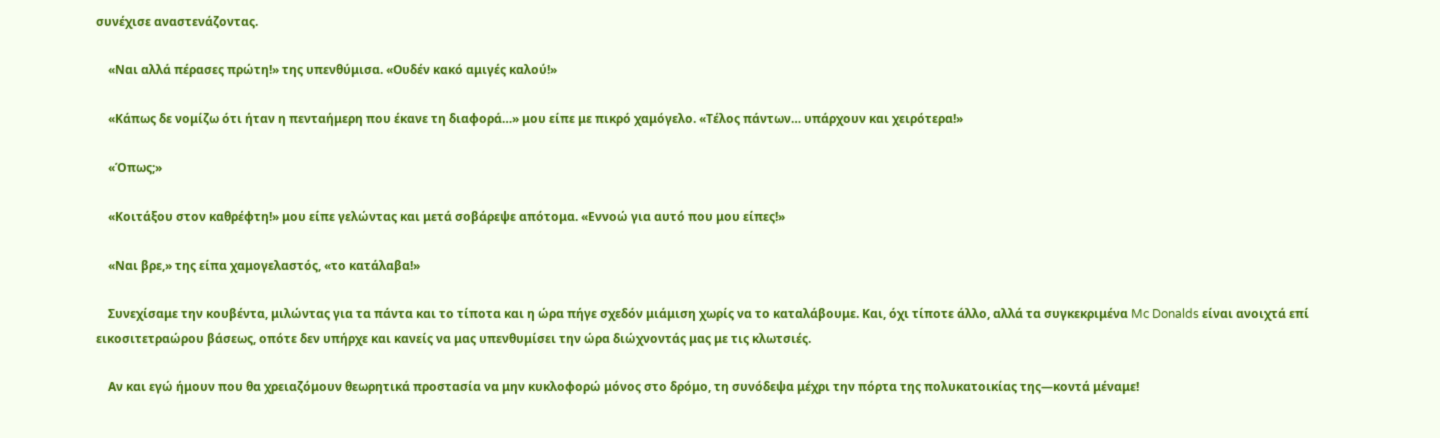συνέχισε αναστενάζοντας.

    «Ναι αλλά πέρασες πρώτη!» της υπενθύμισα. «Ουδέν κακό αμιγές καλού!»

    «Κάπως δε νομίζω ότι ήταν η πενταήμερη που έκανε τη διαφορά…» μου είπε με πικρό χαμόγελο. «Τέλος πάντων… υπάρχουν και χειρότερα!»

    «Όπως;»

    «Κοιτάξου στον καθρέφτη!» μου είπε γελώντας και μετά σοβάρεψε απότομα. «Εννοώ για αυτό που μου είπες!»

    «Ναι βρε,» της είπα χαμογελαστός, «το κατάλαβα!»

    Συνεχίσαμε την κουβέντα, μιλώντας για τα πάντα και το τίποτα και η ώρα πήγε σχεδόν μιάμιση χωρίς να το καταλάβουμε. Και, όχι τίποτε άλλο, αλλά τα συγκεκριμένα Mc Donalds είναι ανοιχτά επί εικοσιτετραώρου βάσεως, οπότε δεν υπήρχε και κανείς να μας υπενθυμίσει την ώρα διώχνοντάς μας με τις κλωτσιές.

    Αν και εγώ ήμουν που θα χρειαζόμουν θεωρητικά προστασία να μην κυκλοφορώ μόνος στο δρόμο, τη συνόδεψα μέχρι την πόρτα της πολυκατοικίας της—κοντά μέναμε!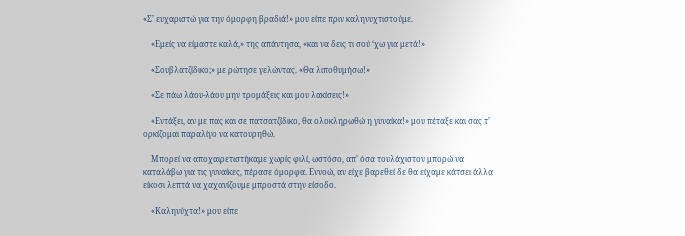«Σ’ ευχαριστώ για την όμορφη βραδιά!» μου είπε πριν καληνυχτιστούμε.

    «Εμείς να είμαστε καλά,» της απάντησα, «και να δεις τι σού ‘χω για μετά!»

    «Σουβλατζίδικο;» με ρώτησε γελώντας. «Θα λιποθυμήσω!»

    «Σε πάω λάου-λάου μην τρομάξεις και μου λακίσεις!»

    «Εντάξει, αν με πας και σε πατσατζίδικο, θα ολοκληρωθώ η γυναίκα!» μου πέταξε και σας τ’ ορκίζομαι παραλίγο να κατουρηθώ.

    Μπορεί να αποχαιρετιστήκαμε χωρίς φιλί, ωστόσο, απ’ όσα τουλάχιστον μπορώ να καταλάβω για τις γυναίκες, πέρασε όμορφα. Εννοώ, αν είχε βαρεθεί δε θα είχαμε κάτσει άλλα είκοσι λεπτά να χαχανίζουμε μπροστά στην είσοδο.

    «Καληνύχτα!» μου είπε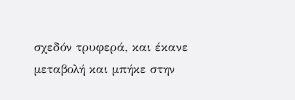σχεδόν τρυφερά, και έκανε μεταβολή και μπήκε στην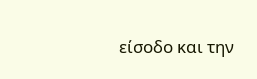είσοδο και την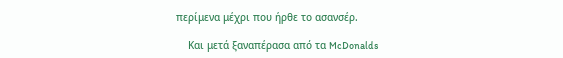περίμενα μέχρι που ήρθε το ασανσέρ.

    Και μετά ξαναπέρασα από τα McDonalds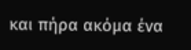και πήρα ακόμα ένα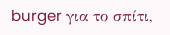burger για το σπίτι,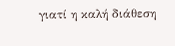γιατί η καλή διάθεση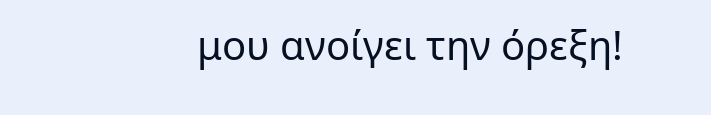μου ανοίγει την όρεξη!